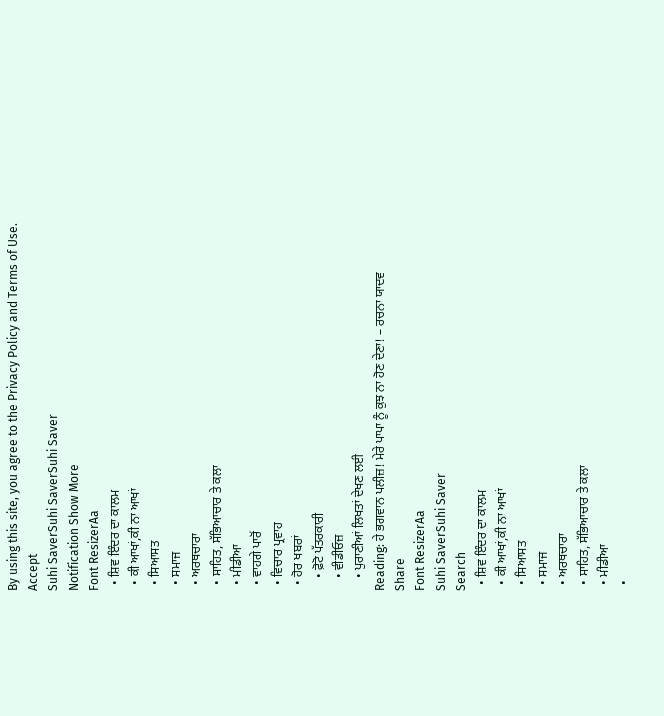By using this site, you agree to the Privacy Policy and Terms of Use.
Accept
Suhi SaverSuhi SaverSuhi Saver
Notification Show More
Font ResizerAa
  • ਸ਼ਿਵ ਇੰਦਰ ਦਾ ਕਾਲਮ
  • ਕੀ ਆਖਾਂ,ਕੀ ਨਾ ਆਖਾਂ
  • ਸਿਆਸਤ
  • ਸਮਾਜ
  • ਅਰਥਚਾਰਾ
  • ਸਾਹਿਤ, ਸੱਭਿਆਚਾਰ ਤੇ ਕਲਾ
  • ਮੀਡੀਆ
  • ਵਾਹਗੇ ਪਾਰੋਂ
  • ਵਿਚਾਰ ਪ੍ਰਵਾਹ
  • ਹੋਰ ਖਬਰਾਂ
    • ਫ਼ੋਟੋ ਪੱਤਰਕਾਰੀ
    • ਵੀਡੀਓਜ਼
    • ਪੁਰਾਣੀਆਂ ਲਿਖਤਾਂ ਦੇਖਣ ਲਈ
Reading: ਹੇ ਭਗਵਾਨ ਪਲੀਜ਼! ਮੇਰੇ ਪਾਪਾ ਨੂੰ ਕੁਝ ਨਾ ਹੋਣ ਦੇਣਾ! – ਰਚਨਾ ਯਾਦਵ
Share
Font ResizerAa
Suhi SaverSuhi Saver
Search
  • ਸ਼ਿਵ ਇੰਦਰ ਦਾ ਕਾਲਮ
  • ਕੀ ਆਖਾਂ,ਕੀ ਨਾ ਆਖਾਂ
  • ਸਿਆਸਤ
  • ਸਮਾਜ
  • ਅਰਥਚਾਰਾ
  • ਸਾਹਿਤ, ਸੱਭਿਆਚਾਰ ਤੇ ਕਲਾ
  • ਮੀਡੀਆ
  •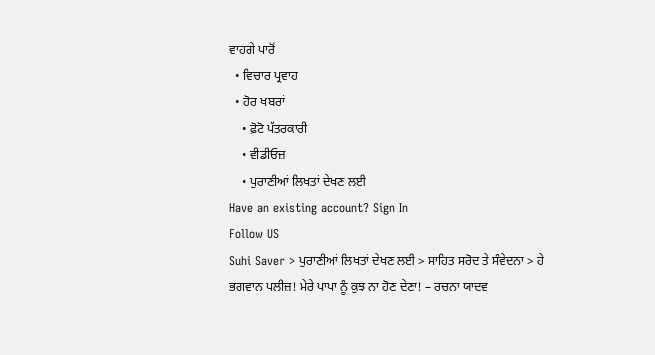ਵਾਹਗੇ ਪਾਰੋਂ
  • ਵਿਚਾਰ ਪ੍ਰਵਾਹ
  • ਹੋਰ ਖਬਰਾਂ
    • ਫ਼ੋਟੋ ਪੱਤਰਕਾਰੀ
    • ਵੀਡੀਓਜ਼
    • ਪੁਰਾਣੀਆਂ ਲਿਖਤਾਂ ਦੇਖਣ ਲਈ
Have an existing account? Sign In
Follow US
Suhi Saver > ਪੁਰਾਣੀਆਂ ਲਿਖਤਾਂ ਦੇਖਣ ਲਈ > ਸਾਹਿਤ ਸਰੋਦ ਤੇ ਸੰਵੇਦਨਾ > ਹੇ ਭਗਵਾਨ ਪਲੀਜ਼! ਮੇਰੇ ਪਾਪਾ ਨੂੰ ਕੁਝ ਨਾ ਹੋਣ ਦੇਣਾ! – ਰਚਨਾ ਯਾਦਵ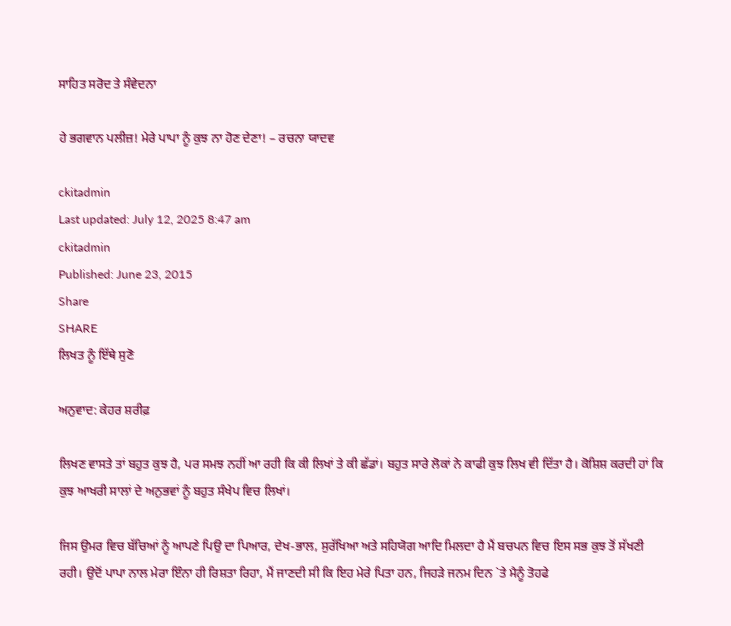ਸਾਹਿਤ ਸਰੋਦ ਤੇ ਸੰਵੇਦਨਾ

ਹੇ ਭਗਵਾਨ ਪਲੀਜ਼! ਮੇਰੇ ਪਾਪਾ ਨੂੰ ਕੁਝ ਨਾ ਹੋਣ ਦੇਣਾ! – ਰਚਨਾ ਯਾਦਵ

ckitadmin
Last updated: July 12, 2025 8:47 am
ckitadmin
Published: June 23, 2015
Share
SHARE
ਲਿਖਤ ਨੂੰ ਇੱਥੇ ਸੁਣੋ

ਅਨੁਵਾਦ: ਕੇਹਰ ਸ਼ਰੀਫ਼

ਲਿਖਣ ਵਾਸਤੇ ਤਾਂ ਬਹੁਤ ਕੁਝ ਹੈ, ਪਰ ਸਮਝ ਨਹੀਂ ਆ ਰਹੀ ਕਿ ਕੀ ਲਿਖਾਂ ਤੇ ਕੀ ਛੱਡਾਂ। ਬਹੁਤ ਸਾਰੇ ਲੋਕਾਂ ਨੇ ਕਾਫੀ ਕੁਝ ਲਿਖ ਵੀ ਦਿੱਤਾ ਹੈ। ਕੋਸ਼ਿਸ਼ ਕਰਦੀ ਹਾਂ ਕਿ ਕੁਝ ਆਖਰੀ ਸਾਲਾਂ ਦੇ ਅਨੁਭਵਾਂ ਨੂੰ ਬਹੁਤ ਸੰਖੇਪ ਵਿਚ ਲਿਖਾਂ।

ਜਿਸ ਉਮਰ ਵਿਚ ਬੱਚਿਆਂ ਨੂੰ ਆਪਣੇ ਪਿਉ ਦਾ ਪਿਆਰ, ਦੇਖ-ਭਾਲ, ਸੁਰੱਖਿਆ ਅਤੇ ਸਹਿਯੋਗ ਆਦਿ ਮਿਲਦਾ ਹੈ ਮੈਂ ਬਚਪਨ ਵਿਚ ਇਸ ਸਭ ਕੁਝ ਤੋਂ ਸੱਖਣੀ ਰਹੀ। ਉਦੋਂ ਪਾਪਾ ਨਾਲ ਮੇਰਾ ਇੰਨਾ ਹੀ ਰਿਸ਼ਤਾ ਰਿਹਾ, ਮੈਂ ਜਾਣਦੀ ਸੀ ਕਿ ਇਹ ਮੇਰੇ ਪਿਤਾ ਹਨ, ਜਿਹੜੇ ਜਨਮ ਦਿਨ `ਤੇ ਮੈਨੂੰ ਤੋਹਫੇ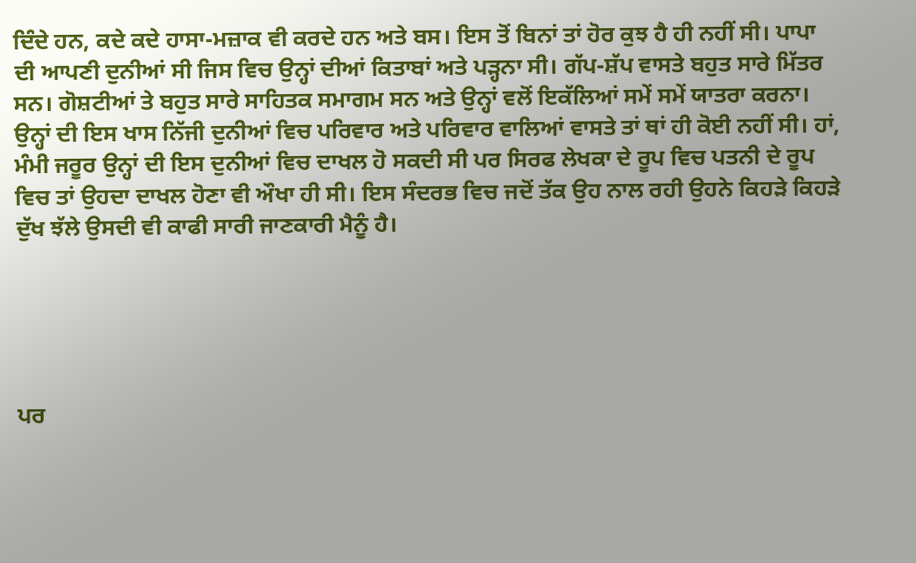ਦਿੰਦੇ ਹਨ, ਕਦੇ ਕਦੇ ਹਾਸਾ-ਮਜ਼ਾਕ ਵੀ ਕਰਦੇ ਹਨ ਅਤੇ ਬਸ। ਇਸ ਤੋਂ ਬਿਨਾਂ ਤਾਂ ਹੋਰ ਕੁਝ ਹੈ ਹੀ ਨਹੀਂ ਸੀ। ਪਾਪਾ ਦੀ ਆਪਣੀ ਦੁਨੀਆਂ ਸੀ ਜਿਸ ਵਿਚ ਉਨ੍ਹਾਂ ਦੀਆਂ ਕਿਤਾਬਾਂ ਅਤੇ ਪੜ੍ਹਨਾ ਸੀ। ਗੱਪ-ਸ਼ੱਪ ਵਾਸਤੇ ਬਹੁਤ ਸਾਰੇ ਮਿੱਤਰ ਸਨ। ਗੋਸ਼ਟੀਆਂ ਤੇ ਬਹੁਤ ਸਾਰੇ ਸਾਹਿਤਕ ਸਮਾਗਮ ਸਨ ਅਤੇ ਉਨ੍ਹਾਂ ਵਲੋਂ ਇਕੱਲਿਆਂ ਸਮੇਂ ਸਮੇਂ ਯਾਤਰਾ ਕਰਨਾ। ਉਨ੍ਹਾਂ ਦੀ ਇਸ ਖਾਸ ਨਿੱਜੀ ਦੁਨੀਆਂ ਵਿਚ ਪਰਿਵਾਰ ਅਤੇ ਪਰਿਵਾਰ ਵਾਲਿਆਂ ਵਾਸਤੇ ਤਾਂ ਥਾਂ ਹੀ ਕੋਈ ਨਹੀਂ ਸੀ। ਹਾਂ, ਮੰਮੀ ਜਰੂਰ ਉਨ੍ਹਾਂ ਦੀ ਇਸ ਦੁਨੀਆਂ ਵਿਚ ਦਾਖਲ ਹੋ ਸਕਦੀ ਸੀ ਪਰ ਸਿਰਫ ਲੇਖਕਾ ਦੇ ਰੂਪ ਵਿਚ ਪਤਨੀ ਦੇ ਰੂਪ ਵਿਚ ਤਾਂ ਉਹਦਾ ਦਾਖਲ ਹੋਣਾ ਵੀ ਔਖਾ ਹੀ ਸੀ। ਇਸ ਸੰਦਰਭ ਵਿਚ ਜਦੋਂ ਤੱਕ ਉਹ ਨਾਲ ਰਹੀ ਉਹਨੇ ਕਿਹੜੇ ਕਿਹੜੇ ਦੁੱਖ ਝੱਲੇ ਉਸਦੀ ਵੀ ਕਾਫੀ ਸਾਰੀ ਜਾਣਕਾਰੀ ਮੈਨੂੰ ਹੈ।





ਪਰ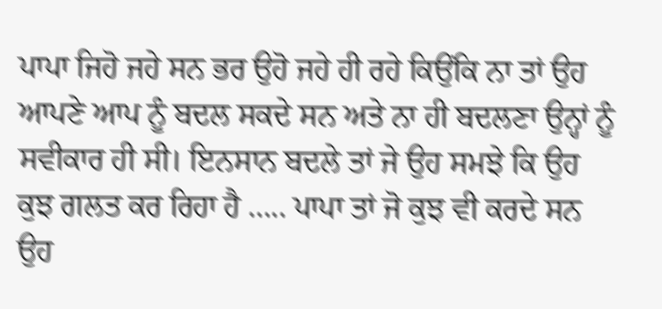ਪਾਪਾ ਜਿਹੋ ਜਹੇ ਸਨ ਭਰ ਉਹੋ ਜਹੇ ਹੀ ਰਹੇ ਕਿਉਂਕਿ ਨਾ ਤਾਂ ਉਹ ਆਪਣੇ ਆਪ ਨੂੰ ਬਦਲ ਸਕਦੇ ਸਨ ਅਤੇ ਨਾ ਹੀ ਬਦਲਣਾ ਉਨ੍ਹਾਂ ਨੂੰ ਸਵੀਕਾਰ ਹੀ ਸੀ। ਇਨਸਾਨ ਬਦਲੇ ਤਾਂ ਜੇ ਉਹ ਸਮਝੇ ਕਿ ਉਹ ਕੁਝ ਗਲਤ ਕਰ ਰਿਹਾ ਹੈ ….. ਪਾਪਾ ਤਾਂ ਜੋ ਕੁਝ ਵੀ ਕਰਦੇ ਸਨ ਉਹ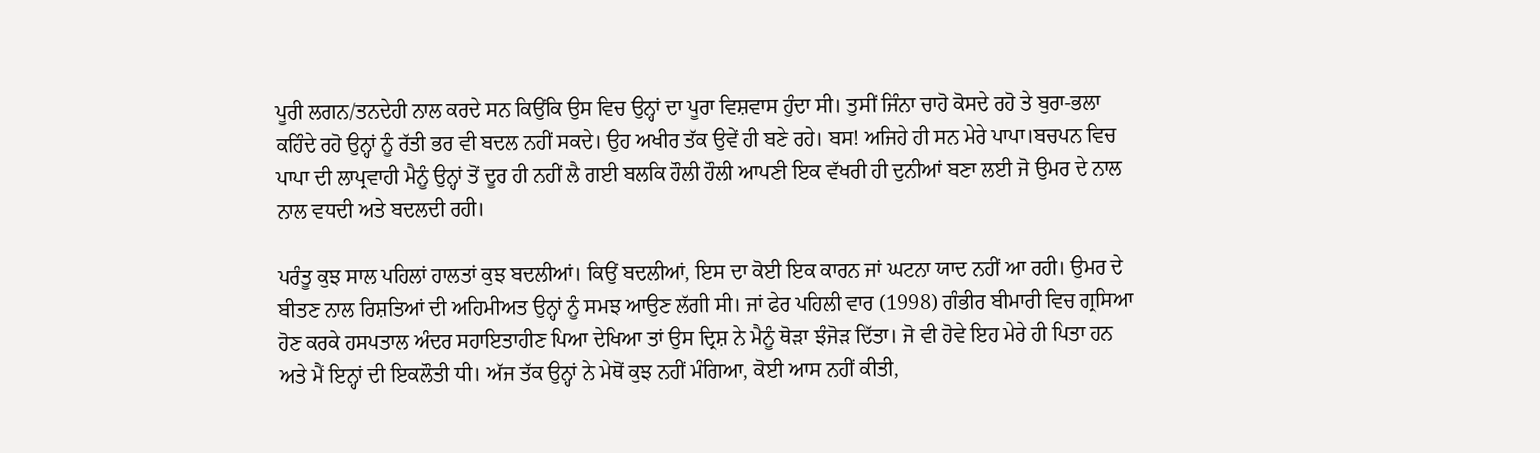ਪੂਰੀ ਲਗਨ/ਤਨਦੇਹੀ ਨਾਲ ਕਰਦੇ ਸਨ ਕਿਉਂਕਿ ਉਸ ਵਿਚ ਉਨ੍ਹਾਂ ਦਾ ਪੂਰਾ ਵਿਸ਼ਵਾਸ ਹੁੰਦਾ ਸੀ। ਤੁਸੀਂ ਜਿੰਨਾ ਚਾਹੋ ਕੋਸਦੇ ਰਹੋ ਤੇ ਬੁਰਾ-ਭਲਾ ਕਹਿੰਦੇ ਰਹੋ ਉਨ੍ਹਾਂ ਨੂੰ ਰੱਤੀ ਭਰ ਵੀ ਬਦਲ ਨਹੀਂ ਸਕਦੇ। ਉਹ ਅਖੀਰ ਤੱਕ ਉਵੇਂ ਹੀ ਬਣੇ ਰਹੇ। ਬਸ! ਅਜਿਹੇ ਹੀ ਸਨ ਮੇਰੇ ਪਾਪਾ।ਬਚਪਨ ਵਿਚ ਪਾਪਾ ਦੀ ਲਾਪ੍ਰਵਾਹੀ ਮੈਨੂੰ ਉਨ੍ਹਾਂ ਤੋਂ ਦੂਰ ਹੀ ਨਹੀਂ ਲੈ ਗਈ ਬਲਕਿ ਹੌਲੀ ਹੌਲੀ ਆਪਣੀ ਇਕ ਵੱਖਰੀ ਹੀ ਦੁਨੀਆਂ ਬਣਾ ਲਈ ਜੋ ਉਮਰ ਦੇ ਨਾਲ ਨਾਲ ਵਧਦੀ ਅਤੇ ਬਦਲਦੀ ਰਹੀ।

ਪਰੰਤੂ ਕੁਝ ਸਾਲ ਪਹਿਲਾਂ ਹਾਲਤਾਂ ਕੁਝ ਬਦਲੀਆਂ। ਕਿਉਂ ਬਦਲੀਆਂ, ਇਸ ਦਾ ਕੋਈ ਇਕ ਕਾਰਨ ਜਾਂ ਘਟਨਾ ਯਾਦ ਨਹੀਂ ਆ ਰਹੀ। ਉਮਰ ਦੇ ਬੀਤਣ ਨਾਲ ਰਿਸ਼ਤਿਆਂ ਦੀ ਅਹਿਮੀਅਤ ਉਨ੍ਹਾਂ ਨੂੰ ਸਮਝ ਆਉਣ ਲੱਗੀ ਸੀ। ਜਾਂ ਫੇਰ ਪਹਿਲੀ ਵਾਰ (1998) ਗੰਭੀਰ ਬੀਮਾਰੀ ਵਿਚ ਗ੍ਰਸਿਆ ਹੋਣ ਕਰਕੇ ਹਸਪਤਾਲ ਅੰਦਰ ਸਹਾਇਤਾਹੀਣ ਪਿਆ ਦੇਖਿਆ ਤਾਂ ਉਸ ਦ੍ਰਿਸ਼ ਨੇ ਮੈਨੂੰ ਥੋੜਾ ਝੰਜੋੜ ਦਿੱਤਾ। ਜੋ ਵੀ ਹੋਵੇ ਇਹ ਮੇਰੇ ਹੀ ਪਿਤਾ ਹਨ ਅਤੇ ਮੈਂ ਇਨ੍ਹਾਂ ਦੀ ਇਕਲੌਤੀ ਧੀ। ਅੱਜ ਤੱਕ ਉਨ੍ਹਾਂ ਨੇ ਮੇਥੋਂ ਕੁਝ ਨਹੀਂ ਮੰਗਿਆ, ਕੋਈ ਆਸ ਨਹੀਂ ਕੀਤੀ,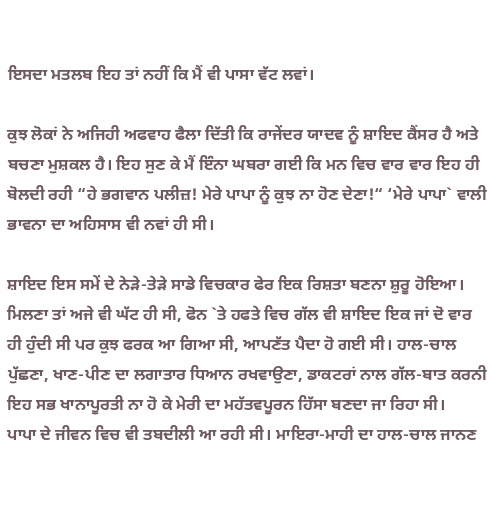ਇਸਦਾ ਮਤਲਬ ਇਹ ਤਾਂ ਨਹੀਂ ਕਿ ਮੈਂ ਵੀ ਪਾਸਾ ਵੱਟ ਲਵਾਂ।

ਕੁਝ ਲੋਕਾਂ ਨੇ ਅਜਿਹੀ ਅਫਵਾਹ ਫੈਲਾ ਦਿੱਤੀ ਕਿ ਰਾਜੇਂਦਰ ਯਾਦਵ ਨੂੰ ਸ਼ਾਇਦ ਕੈਂਸਰ ਹੈ ਅਤੇ ਬਚਣਾ ਮੁਸ਼ਕਲ ਹੈ। ਇਹ ਸੁਣ ਕੇ ਮੈਂ ਇੰਨਾ ਘਬਰਾ ਗਈ ਕਿ ਮਨ ਵਿਚ ਵਾਰ ਵਾਰ ਇਹ ਹੀ ਬੋਲਦੀ ਰਹੀ “ਹੇ ਭਗਵਾਨ ਪਲੀਜ਼! ਮੇਰੇ ਪਾਪਾ ਨੂੰ ਕੁਝ ਨਾ ਹੋਣ ਦੇਣਾ!“ ‘ਮੇਰੇ ਪਾਪਾ` ਵਾਲੀ ਭਾਵਨਾ ਦਾ ਅਹਿਸਾਸ ਵੀ ਨਵਾਂ ਹੀ ਸੀ।

ਸ਼ਾਇਦ ਇਸ ਸਮੇਂ ਦੇ ਨੇੜੇ-ਤੇੜੇ ਸਾਡੇ ਵਿਚਕਾਰ ਫੇਰ ਇਕ ਰਿਸ਼ਤਾ ਬਣਨਾ ਸ਼ੁਰੂ ਹੋਇਆ। ਮਿਲਣਾ ਤਾਂ ਅਜੇ ਵੀ ਘੱਟ ਹੀ ਸੀ, ਫੋਨ `ਤੇ ਹਫਤੇ ਵਿਚ ਗੱਲ ਵੀ ਸ਼ਾਇਦ ਇਕ ਜਾਂ ਦੋ ਵਾਰ ਹੀ ਹੁੰਦੀ ਸੀ ਪਰ ਕੁਝ ਫਰਕ ਆ ਗਿਆ ਸੀ, ਆਪਣੱਤ ਪੈਦਾ ਹੋ ਗਈ ਸੀ। ਹਾਲ-ਚਾਲ ਪੁੱਛਣਾ, ਖਾਣ-ਪੀਣ ਦਾ ਲਗਾਤਾਰ ਧਿਆਨ ਰਖਵਾਉਣਾ, ਡਾਕਟਰਾਂ ਨਾਲ ਗੱਲ-ਬਾਤ ਕਰਨੀ ਇਹ ਸਭ ਖਾਨਾਪੂਰਤੀ ਨਾ ਹੋ ਕੇ ਮੇਰੀ ਦਾ ਮਹੱਤਵਪੂਰਨ ਹਿੱਸਾ ਬਣਦਾ ਜਾ ਰਿਹਾ ਸੀ।
ਪਾਪਾ ਦੇ ਜੀਵਨ ਵਿਚ ਵੀ ਤਬਦੀਲੀ ਆ ਰਹੀ ਸੀ। ਮਾਇਰਾ-ਮਾਹੀ ਦਾ ਹਾਲ-ਚਾਲ ਜਾਨਣ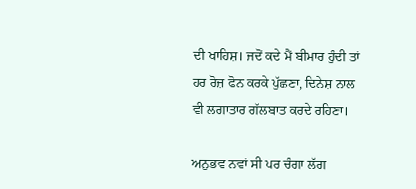ਦੀ ਖਾਹਿਸ਼। ਜਦੋਂ ਕਦੇ ਮੈਂ ਬੀਮਾਰ ਹੁੰਦੀ ਤਾਂ ਹਰ ਰੋਜ਼ ਫੋਨ ਕਰਕੇ ਪੁੱਛਣਾ, ਦਿਨੇਸ਼ ਨਾਲ ਵੀ ਲਗਾਤਾਰ ਗੱਲਬਾਤ ਕਰਦੇ ਰਹਿਣਾ।

ਅਨੁਭਵ ਨਵਾਂ ਸੀ ਪਰ ਚੰਗਾ ਲੱਗ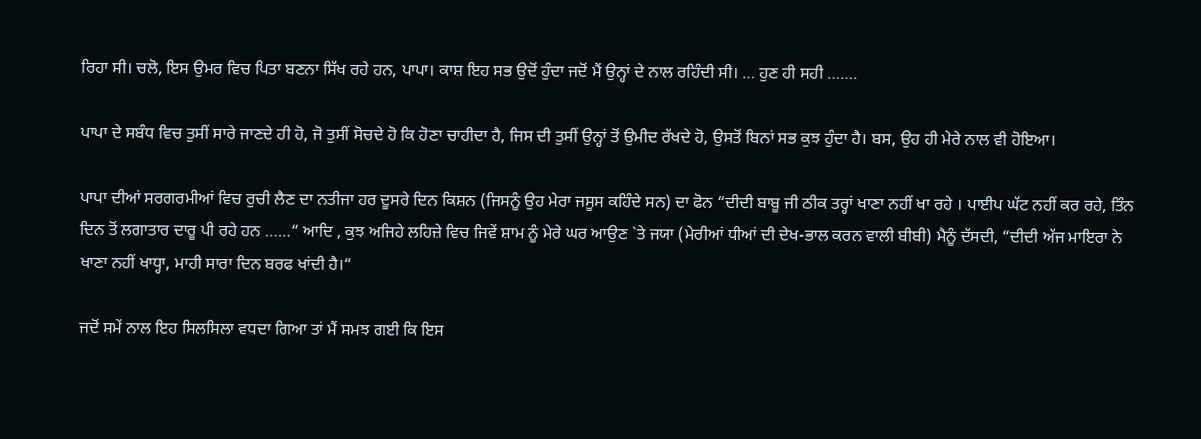ਰਿਹਾ ਸੀ। ਚਲੋ, ਇਸ ਉਮਰ ਵਿਚ ਪਿਤਾ ਬਣਨਾ ਸਿੱਖ ਰਹੇ ਹਨ, ਪਾਪਾ। ਕਾਸ਼ ਇਹ ਸਭ ਉਦੋਂ ਹੁੰਦਾ ਜਦੋਂ ਮੈਂ ਉਨ੍ਹਾਂ ਦੇ ਨਾਲ ਰਹਿੰਦੀ ਸੀ। … ਹੁਣ ਹੀ ਸਹੀ …….

ਪਾਪਾ ਦੇ ਸਬੰਧ ਵਿਚ ਤੁਸੀਂ ਸਾਰੇ ਜਾਣਦੇ ਹੀ ਹੋ, ਜੋ ਤੁਸੀਂ ਸੋਚਦੇ ਹੋ ਕਿ ਹੋਣਾ ਚਾਹੀਦਾ ਹੈ, ਜਿਸ ਦੀ ਤੁਸੀਂ ਉਨ੍ਹਾਂ ਤੋਂ ਉਮੀਦ ਰੱਖਦੇ ਹੋ, ਉਸਤੋਂ ਬਿਨਾਂ ਸਭ ਕੁਝ ਹੁੰਦਾ ਹੈ। ਬਸ, ਉਹ ਹੀ ਮੇਰੇ ਨਾਲ ਵੀ ਹੋਇਆ।

ਪਾਪਾ ਦੀਆਂ ਸਰਗਰਮੀਆਂ ਵਿਚ ਰੁਚੀ ਲੈਣ ਦਾ ਨਤੀਜਾ ਹਰ ਦੂਸਰੇ ਦਿਨ ਕਿਸ਼ਨ (ਜਿਸਨੂੰ ਉਹ ਮੇਰਾ ਜਸੂਸ ਕਹਿੰਦੇ ਸਨ) ਦਾ ਫੋਨ “ਦੀਦੀ ਬਾਬੂ ਜੀ ਠੀਕ ਤਰ੍ਹਾਂ ਖਾਣਾ ਨਹੀਂ ਖਾ ਰਹੇ । ਪਾਈਪ ਘੱਟ ਨਹੀਂ ਕਰ ਰਹੇ, ਤਿੰਨ ਦਿਨ ਤੋਂ ਲਗਾਤਾਰ ਦਾਰੂ ਪੀ ਰਹੇ ਹਨ ……“ ਆਦਿ , ਕੁਝ ਅਜਿਹੇ ਲਹਿਜ਼ੇ ਵਿਚ ਜਿਵੇਂ ਸ਼ਾਮ ਨੂੰ ਮੇਰੇ ਘਰ ਆਉਣ `ਤੇ ਜਯਾ (ਮੇਰੀਆਂ ਧੀਆਂ ਦੀ ਦੇਖ-ਭਾਲ ਕਰਨ ਵਾਲੀ ਬੀਬੀ) ਮੈਨੂੰ ਦੱਸਦੀ, “ਦੀਦੀ ਅੱਜ ਮਾਇਰਾ ਨੇ ਖਾਣਾ ਨਹੀਂ ਖਾਧ੍ਹਾ, ਮਾਹੀ ਸਾਰਾ ਦਿਨ ਬਰਫ ਖਾਂਦੀ ਹੈ।“

ਜਦੋਂ ਸਮੇਂ ਨਾਲ ਇਹ ਸਿਲਸਿਲਾ ਵਧਦਾ ਗਿਆ ਤਾਂ ਮੈਂ ਸਮਝ ਗਈ ਕਿ ਇਸ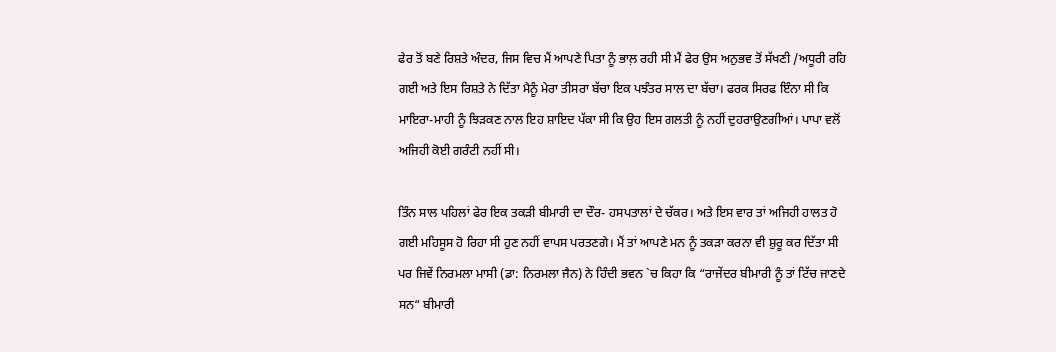ਫੇਰ ਤੋਂ ਬਣੇ ਰਿਸ਼ਤੇ ਅੰਦਰ, ਜਿਸ ਵਿਚ ਮੈਂ ਆਪਣੇ ਪਿਤਾ ਨੂੰ ਭਾਲ਼ ਰਹੀ ਸੀ ਮੈਂ ਫੇਰ ਉਸ ਅਨੁਭਵ ਤੋਂ ਸੱਖਣੀ /ਅਧੂਰੀ ਰਹਿ ਗਈ ਅਤੇ ਇਸ ਰਿਸ਼ਤੇ ਨੇ ਦਿੱਤਾ ਮੈਨੂੰ ਮੇਰਾ ਤੀਸਰਾ ਬੱਚਾ ਇਕ ਪਝੰਤਰ ਸਾਲ ਦਾ ਬੱਚਾ। ਫਰਕ ਸਿਰਫ ਇੰਨਾ ਸੀ ਕਿ ਮਾਇਰਾ-ਮਾਹੀ ਨੂੰ ਝਿੜਕਣ ਨਾਲ ਇਹ ਸ਼ਾਇਦ ਪੱਕਾ ਸੀ ਕਿ ਉਹ ਇਸ ਗਲਤੀ ਨੂੰ ਨਹੀਂ ਦੁਹਰਾਉਣਗੀਆਂ। ਪਾਪਾ ਵਲੋਂ ਅਜਿਹੀ ਕੋਈ ਗਰੰਟੀ ਨਹੀਂ ਸੀ।

ਤਿੰਨ ਸਾਲ ਪਹਿਲਾਂ ਫੇਰ ਇਕ ਤਕੜੀ ਬੀਮਾਰੀ ਦਾ ਦੌਰ- ਹਸਪਤਾਲਾਂ ਦੇ ਚੱਕਰ। ਅਤੇ ਇਸ ਵਾਰ ਤਾਂ ਅਜਿਹੀ ਹਾਲਤ ਹੋ ਗਈ ਮਹਿਸੂਸ ਹੋ ਰਿਹਾ ਸੀ ਹੁਣ ਨਹੀਂ ਵਾਪਸ ਪਰਤਣਗੇ। ਮੈਂ ਤਾਂ ਆਪਣੇ ਮਨ ਨੂੰ ਤਕੜਾ ਕਰਨਾ ਵੀ ਸ਼ੁਰੂ ਕਰ ਦਿੱਤਾ ਸੀ ਪਰ ਜਿਵੇਂ ਨਿਰਮਲਾ ਮਾਸੀ (ਡਾ: ਨਿਰਮਲਾ ਜੈਨ) ਨੇ ਹਿੰਦੀ ਭਵਨ `ਚ ਕਿਹਾ ਕਿ “ਰਾਜੇਂਦਰ ਬੀਮਾਰੀ ਨੂੰ ਤਾਂ ਟਿੱਚ ਜਾਣਦੇ ਸਨ“ ਬੀਮਾਰੀ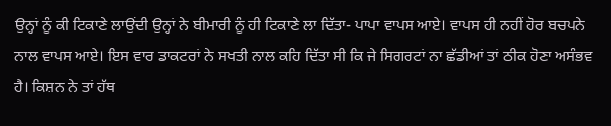ਉਨ੍ਹਾਂ ਨੂੰ ਕੀ ਟਿਕਾਣੇ ਲਾਉਂਦੀ ਉਨ੍ਹਾਂ ਨੇ ਬੀਮਾਰੀ ਨੂੰ ਹੀ ਟਿਕਾਣੇ ਲਾ ਦਿੱਤਾ- ਪਾਪਾ ਵਾਪਸ ਆਏ। ਵਾਪਸ ਹੀ ਨਹੀਂ ਹੋਰ ਬਚਪਨੇ ਨਾਲ ਵਾਪਸ ਆਏ। ਇਸ ਵਾਰ ਡਾਕਟਰਾਂ ਨੇ ਸਖਤੀ ਨਾਲ ਕਹਿ ਦਿੱਤਾ ਸੀ ਕਿ ਜੇ ਸਿਗਰਟਾਂ ਨਾ ਛੱਡੀਆਂ ਤਾਂ ਠੀਕ ਹੋਣਾ ਅਸੰਭਵ ਹੈ। ਕਿਸ਼ਨ ਨੇ ਤਾਂ ਹੱਥ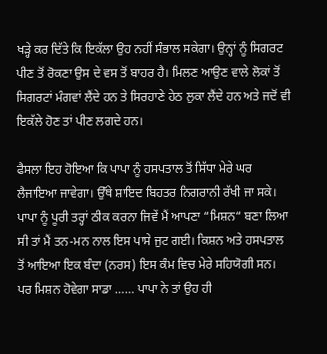ਖੜ੍ਹੇ ਕਰ ਦਿੱਤੇ ਕਿ ਇਕੱਲਾ ਉਹ ਨਹੀਂ ਸੰਭਾਲ ਸਕੇਗਾ। ਉਨ੍ਹਾਂ ਨੂੰ ਸਿਗਰਟ ਪੀਣ ਤੋਂ ਰੋਕਣਾ ਉਸ ਦੇ ਵਸ ਤੋਂ ਬਾਹਰ ਹੈ। ਮਿਲਣ ਆਉਣ ਵਾਲੇ ਲੋਕਾਂ ਤੋਂ ਸਿਗਰਟਾਂ ਮੰਗਵਾਂ ਲੈਂਦੇ ਹਨ ਤੇ ਸਿਰਹਾਣੇ ਹੇਠ ਲੁਕਾ ਲੈਂਦੇ ਹਨ ਅਤੇ ਜਦੋਂ ਵੀ ਇਕੱਲੇ ਹੋਣ ਤਾਂ ਪੀਣ ਲਗਦੇ ਹਨ।

ਫੈਸਲਾ ਇਹ ਹੋਇਆ ਕਿ ਪਾਪਾ ਨੂੰ ਹਸਪਤਾਲ ਤੋਂ ਸਿੱਧਾ ਮੇਰੇ ਘਰ ਲੈਜਾਇਆ ਜਾਵੇਗਾ। ਉੱਥੇ ਸ਼ਾਇਦ ਬਿਹਤਰ ਨਿਗਰਾਨੀ ਰੱਖੀ ਜਾ ਸਕੇ। ਪਾਪਾ ਨੂੰ ਪੂਰੀ ਤਰ੍ਹਾਂ ਠੀਕ ਕਰਨਾ ਜਿਵੇਂ ਮੈਂ ਆਪਣਾ “ਮਿਸ਼ਨ“ ਬਣਾ ਲਿਆ ਸੀ ਤਾਂ ਮੈਂ ਤਨ-ਮਨ ਨਾਲ ਇਸ ਪਾਸੇ ਜੁਟ ਗਈ। ਕਿਸ਼ਨ ਅਤੇ ਹਸਪਤਾਲ ਤੋਂ ਆਇਆ ਇਕ ਬੰਦਾ (ਨਰਸ) ਇਸ ਕੰਮ ਵਿਚ ਮੇਰੇ ਸਹਿਯੋਗੀ ਸਨ। ਪਰ ਮਿਸ਼ਨ ਹੋਵੇਗਾ ਸਾਡਾ …… ਪਾਪਾ ਨੇ ਤਾਂ ਉਹ ਹੀ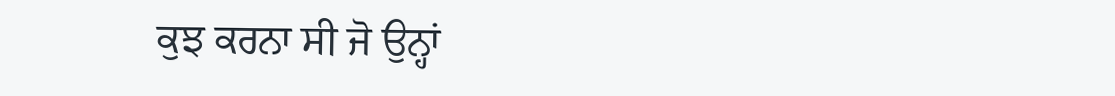ਕੁਝ ਕਰਨਾ ਸੀ ਜੋ ਉਨ੍ਹਾਂ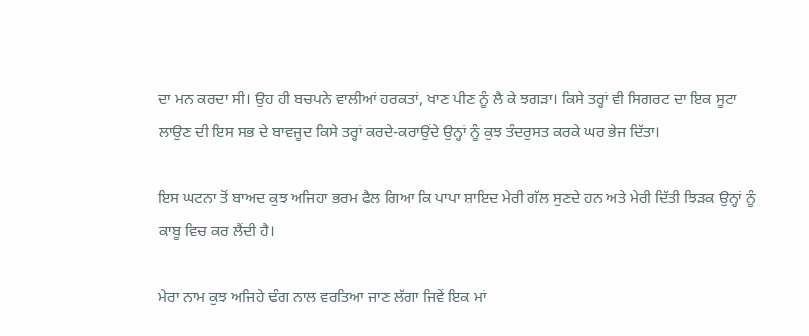ਦਾ ਮਨ ਕਰਦਾ ਸੀ। ਉਹ ਹੀ ਬਚਪਨੇ ਵਾਲੀਆਂ ਹਰਕਤਾਂ, ਖਾਣ ਪੀਣ ਨੂੰ ਲੈ ਕੇ ਝਗੜਾ। ਕਿਸੇ ਤਰ੍ਹਾਂ ਵੀ ਸਿਗਰਟ ਦਾ ਇਕ ਸੂਟਾ ਲਾਉਣ ਦੀ ਇਸ ਸਭ ਦੇ ਬਾਵਜੂਦ ਕਿਸੇ ਤਰ੍ਹਾਂ ਕਰਦੇ-ਕਰਾਉਂਦੇ ਉਨ੍ਹਾਂ ਨੂੰ ਕੁਝ ਤੰਦਰੁਸਤ ਕਰਕੇ ਘਰ ਭੇਜ ਦਿੱਤਾ।

ਇਸ ਘਟਨਾ ਤੋਂ ਬਾਅਦ ਕੁਝ ਅਜਿਹਾ ਭਰਮ ਫੈਲ ਗਿਆ ਕਿ ਪਾਪਾ ਸ਼ਾਇਦ ਮੇਰੀ ਗੱਲ ਸੁਣਦੇ ਹਨ ਅਤੇ ਮੇਰੀ ਦਿੱਤੀ ਝਿੜਕ ਉਨ੍ਹਾਂ ਨੂੰ ਕਾਬੂ ਵਿਚ ਕਰ ਲੈਂਦੀ ਹੈ।

ਮੇਰਾ ਨਾਮ ਕੁਝ ਅਜਿਹੇ ਢੰਗ ਨਾਲ ਵਰਤਿਆ ਜਾਣ ਲੱਗਾ ਜਿਵੇਂ ਇਕ ਮਾਂ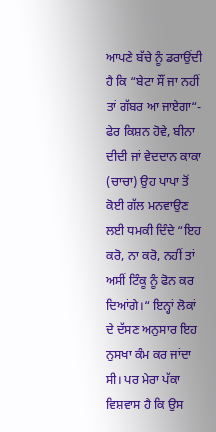ਆਪਣੇ ਬੱਚੇ ਨੂੰ ਡਰਾਉਂਦੀ ਹੈ ਕਿ “ਬੇਟਾ ਸੌਂ ਜਾ ਨਹੀਂ ਤਾਂ ਗੱਬਰ ਆ ਜਾਏਗਾ“- ਫੇਰ ਕਿਸ਼ਨ ਹੋਵੇ, ਬੀਨਾ ਦੀਦੀ ਜਾਂ ਵੇਦਦਾਨ ਕਾਕਾ (ਚਾਚਾ) ਉਹ ਪਾਪਾ ਤੋਂ ਕੋਈ ਗੱਲ ਮਨਵਾਉਣ ਲਈ ਧਮਕੀ ਦਿੰਦੇ “ਇਹ ਕਰੋ, ਨਾ ਕਰੋ, ਨਹੀਂ ਤਾਂ ਅਸੀਂ ਟਿੰਕੂ ਨੂੰ ਫੋਨ ਕਰ ਦਿਆਂਗੇ।“ ਇਨ੍ਹਾਂ ਲੋਕਾਂ ਦੇ ਦੱਸਣ ਅਨੁਸਾਰ ਇਹ ਨੁਸਖਾ ਕੰਮ ਕਰ ਜਾਂਦਾ ਸੀ। ਪਰ ਮੇਰਾ ਪੱਕਾ ਵਿਸ਼ਵਾਸ ਹੈ ਕਿ ਉਸ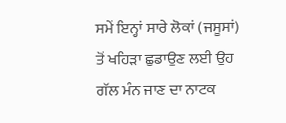ਸਮੇਂ ਇਨ੍ਹਾਂ ਸਾਰੇ ਲੋਕਾਂ (ਜਸੂਸਾਂ) ਤੋਂ ਖਹਿੜਾ ਛੁਡਾਉਣ ਲਈ ਉਹ ਗੱਲ ਮੰਨ ਜਾਣ ਦਾ ਨਾਟਕ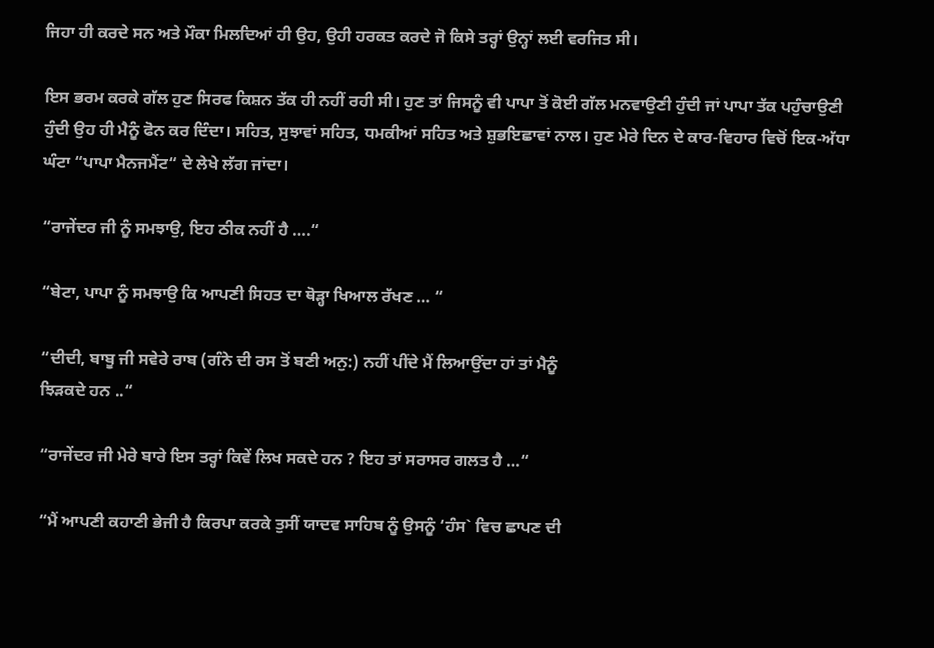ਜਿਹਾ ਹੀ ਕਰਦੇ ਸਨ ਅਤੇ ਮੌਕਾ ਮਿਲਦਿਆਂ ਹੀ ਉਹ, ਉਹੀ ਹਰਕਤ ਕਰਦੇ ਜੋ ਕਿਸੇ ਤਰ੍ਹਾਂ ਉਨ੍ਹਾਂ ਲਈ ਵਰਜਿਤ ਸੀ।

ਇਸ ਭਰਮ ਕਰਕੇ ਗੱਲ ਹੁਣ ਸਿਰਫ ਕਿਸ਼ਨ ਤੱਕ ਹੀ ਨਹੀਂ ਰਹੀ ਸੀ। ਹੁਣ ਤਾਂ ਜਿਸਨੂੰ ਵੀ ਪਾਪਾ ਤੋਂ ਕੋਈ ਗੱਲ ਮਨਵਾਉਣੀ ਹੁੰਦੀ ਜਾਂ ਪਾਪਾ ਤੱਕ ਪਹੁੰਚਾਉਣੀ ਹੁੰਦੀ ਉਹ ਹੀ ਮੈਨੂੰ ਫੋਨ ਕਰ ਦਿੰਦਾ। ਸਹਿਤ, ਸੁਝਾਵਾਂ ਸਹਿਤ, ਧਮਕੀਆਂ ਸਹਿਤ ਅਤੇ ਸ਼ੁਭਇਛਾਵਾਂ ਨਾਲ। ਹੁਣ ਮੇਰੇ ਦਿਨ ਦੇ ਕਾਰ-ਵਿਹਾਰ ਵਿਚੋਂ ਇਕ-ਅੱਧਾ ਘੰਟਾ “ਪਾਪਾ ਮੈਨਜਮੈਂਟ“ ਦੇ ਲੇਖੇ ਲੱਗ ਜਾਂਦਾ।

“ਰਾਜੇਂਦਰ ਜੀ ਨੂੰ ਸਮਝਾਉ, ਇਹ ਠੀਕ ਨਹੀਂ ਹੈ ….“

“ਬੇਟਾ, ਪਾਪਾ ਨੂੰ ਸਮਝਾਉ ਕਿ ਆਪਣੀ ਸਿਹਤ ਦਾ ਥੋੜ੍ਹਾ ਖਿਆਲ ਰੱਖਣ … “

“ਦੀਦੀ, ਬਾਬੂ ਜੀ ਸਵੇਰੇ ਰਾਬ (ਗੰਨੇ ਦੀ ਰਸ ਤੋਂ ਬਣੀ ਅਨੁ:) ਨਹੀਂ ਪੀਂਦੇ ਮੈਂ ਲਿਆਉਂਦਾ ਹਾਂ ਤਾਂ ਮੈਨੂੰ
ਝਿੜਕਦੇ ਹਨ ..“

“ਰਾਜੇਂਦਰ ਜੀ ਮੇਰੇ ਬਾਰੇ ਇਸ ਤਰ੍ਹਾਂ ਕਿਵੇਂ ਲਿਖ ਸਕਦੇ ਹਨ ? ਇਹ ਤਾਂ ਸਰਾਸਰ ਗਲਤ ਹੈ …“

“ਮੈਂ ਆਪਣੀ ਕਹਾਣੀ ਭੇਜੀ ਹੈ ਕਿਰਪਾ ਕਰਕੇ ਤੁਸੀਂ ਯਾਦਵ ਸਾਹਿਬ ਨੂੰ ਉਸਨੂੰ ‘ਹੰਸ` ਵਿਚ ਛਾਪਣ ਦੀ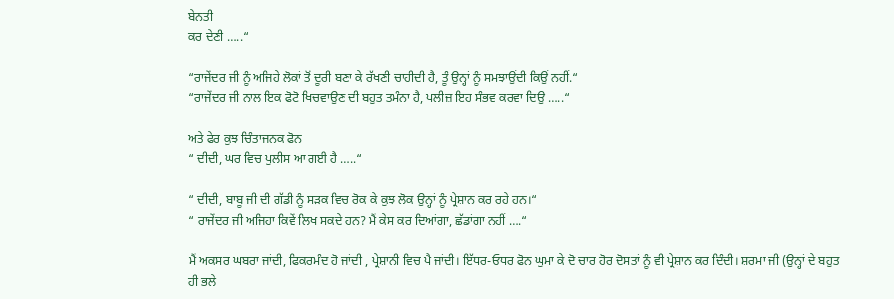ਬੇਨਤੀ
ਕਰ ਦੇਣੀ …..“

“ਰਾਜੇਂਦਰ ਜੀ ਨੂੰ ਅਜਿਹੇ ਲੋਕਾਂ ਤੋਂ ਦੂਰੀ ਬਣਾ ਕੇ ਰੱਖਣੀ ਚਾਹੀਦੀ ਹੈ, ਤੂੰ ਉਨ੍ਹਾਂ ਨੂੰ ਸਮਝਾਉਂਦੀ ਕਿਉਂ ਨਹੀਂ.“
“ਰਾਜੇਂਦਰ ਜੀ ਨਾਲ ਇਕ ਫੋਟੋ ਖਿਚਵਾਉਣ ਦੀ ਬਹੁਤ ਤਮੰਨਾ ਹੈ, ਪਲੀਜ਼ ਇਹ ਸੰਭਵ ਕਰਵਾ ਦਿਉ …..“

ਅਤੇ ਫੇਰ ਕੁਝ ਚਿੰਤਾਜਨਕ ਫੋਨ
“ ਦੀਦੀ, ਘਰ ਵਿਚ ਪੁਲੀਸ ਆ ਗਈ ਹੈ …..“

“ ਦੀਦੀ, ਬਾਬੂ ਜੀ ਦੀ ਗੱਡੀ ਨੂੰ ਸੜਕ ਵਿਚ ਰੋਕ ਕੇ ਕੁਝ ਲੋਕ ਉਨ੍ਹਾਂ ਨੂੰ ਪ੍ਰੇਸ਼ਾਨ ਕਰ ਰਹੇ ਹਨ।“
“ ਰਾਜੇਂਦਰ ਜੀ ਅਜਿਹਾ ਕਿਵੇਂ ਲਿਖ ਸਕਦੇ ਹਨ? ਮੈਂ ਕੇਸ ਕਰ ਦਿਆਂਗਾ, ਛੱਡਾਂਗਾ ਨਹੀਂ ….“

ਮੈਂ ਅਕਸਰ ਘਬਰਾ ਜਾਂਦੀ, ਫਿਕਰਮੰਦ ਹੋ ਜਾਂਦੀ , ਪ੍ਰੇਸ਼ਾਨੀ ਵਿਚ ਪੈ ਜਾਂਦੀ। ਇੱਧਰ-ਓਧਰ ਫੋਨ ਘੁਮਾ ਕੇ ਦੋ ਚਾਰ ਹੋਰ ਦੋਸਤਾਂ ਨੂੰ ਵੀ ਪ੍ਰੇਸ਼ਾਨ ਕਰ ਦਿੰਦੀ। ਸ਼ਰਮਾ ਜੀ (ਉਨ੍ਹਾਂ ਦੇ ਬਹੁਤ ਹੀ ਭਲੇ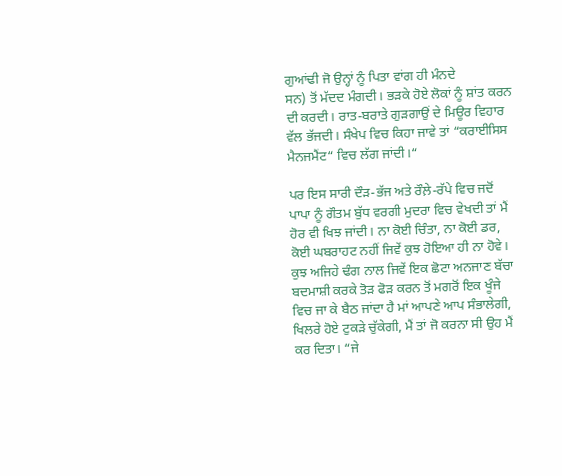ਗੁਆਂਢੀ ਜੋ ਉਨ੍ਹਾਂ ਨੂੰ ਪਿਤਾ ਵਾਂਗ ਹੀ ਮੰਨਦੇ
ਸਨ) ਤੋਂ ਮੱਦਦ ਮੰਗਦੀ। ਭੜਕੇ ਹੋਏ ਲੋਕਾਂ ਨੂੰ ਸ਼ਾਂਤ ਕਰਨ ਦੀ ਕਰਦੀ। ਰਾਤ-ਬਰਾਤੇ ਗੁੜਗਾਉਂ ਦੇ ਮਿਊਰ ਵਿਹਾਰ ਵੱਲ ਭੱਜਦੀ। ਸੰਖੇਪ ਵਿਚ ਕਿਹਾ ਜਾਵੇ ਤਾਂ “ਕਰਾਈਸਿਸ ਮੈਨਜਮੈਂਟ“ ਵਿਚ ਲੱਗ ਜਾਂਦੀ।“

ਪਰ ਇਸ ਸਾਰੀ ਦੌੜ-ਭੱਜ ਅਤੇ ਰੌਲ਼ੇ-ਰੱਪੇ ਵਿਚ ਜਦੋਂ ਪਾਪਾ ਨੂੰ ਗੌਤਮ ਬੁੱਧ ਵਰਗੀ ਮੁਦਰਾ ਵਿਚ ਵੇਖਦੀ ਤਾਂ ਮੈਂ ਹੋਰ ਵੀ ਖਿਝ ਜਾਂਦੀ। ਨਾ ਕੋਈ ਚਿੰਤਾ, ਨਾ ਕੋਈ ਡਰ, ਕੋਈ ਘਬਰਾਹਟ ਨਹੀਂ ਜਿਵੇਂ ਕੁਝ ਹੋਇਆ ਹੀ ਨਾ ਹੋਵੇ। ਕੁਝ ਅਜਿਹੇ ਢੰਗ ਨਾਲ ਜਿਵੇਂ ਇਕ ਛੋਟਾ ਅਨਜਾਣ ਬੱਚਾ ਬਦਮਾਸ਼ੀ ਕਰਕੇ ਤੋੜ ਫੋੜ ਕਰਨ ਤੋਂ ਮਗਰੋਂ ਇਕ ਖੂੰਜੇ ਵਿਚ ਜਾ ਕੇ ਬੈਠ ਜਾਂਦਾ ਹੈ ਮਾਂ ਆਪਣੇ ਆਪ ਸੰਭਾਲੇਗੀ, ਖਿਲਰੇ ਹੋਏ ਟੁਕੜੇ ਚੁੱਕੇਗੀ, ਮੈਂ ਤਾਂ ਜੋ ਕਰਨਾ ਸੀ ਉਹ ਮੈਂ ਕਰ ਦਿਤਾ। “ਜੇ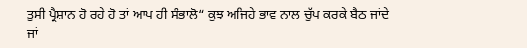ਤੁਸੀ ਪ੍ਰੈਸ਼ਾਨ ਹੋ ਰਹੇ ਹੋ ਤਾਂ ਆਪ ਹੀ ਸੰਭਾਲੋ“ ਕੁਝ ਅਜਿਹੇ ਭਾਵ ਨਾਲ ਚੁੱਪ ਕਰਕੇ ਬੈਠ ਜਾਂਦੇ ਜਾਂ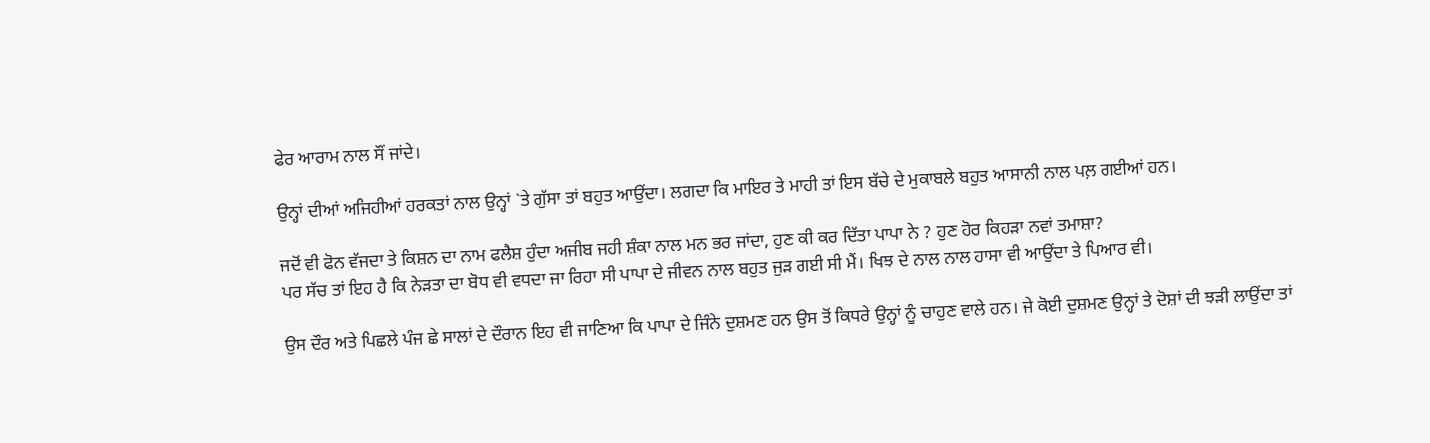ਫੇਰ ਆਰਾਮ ਨਾਲ ਸੌਂ ਜਾਂਦੇ।

ਉਨ੍ਹਾਂ ਦੀਆਂ ਅਜਿਹੀਆਂ ਹਰਕਤਾਂ ਨਾਲ ਉਨ੍ਹਾਂ `ਤੇ ਗੁੱਸਾ ਤਾਂ ਬਹੁਤ ਆਉਂਦਾ। ਲਗਦਾ ਕਿ ਮਾਇਰ ਤੇ ਮਾਹੀ ਤਾਂ ਇਸ ਬੱਚੇ ਦੇ ਮੁਕਾਬਲੇ ਬਹੁਤ ਆਸਾਨੀ ਨਾਲ ਪਲ਼ ਗਈਆਂ ਹਨ।

ਜਦੋਂ ਵੀ ਫੋਨ ਵੱਜਦਾ ਤੇ ਕਿਸ਼ਨ ਦਾ ਨਾਮ ਫਲੈਸ਼ ਹੁੰਦਾ ਅਜੀਬ ਜਹੀ ਸ਼ੰਕਾ ਨਾਲ ਮਨ ਭਰ ਜਾਂਦਾ, ਹੁਣ ਕੀ ਕਰ ਦਿੱਤਾ ਪਾਪਾ ਨੇ ? ਹੁਣ ਹੋਰ ਕਿਹੜਾ ਨਵਾਂ ਤਮਾਸ਼ਾ?
ਪਰ ਸੱਚ ਤਾਂ ਇਹ ਹੈ ਕਿ ਨੇੜਤਾ ਦਾ ਬੋਧ ਵੀ ਵਧਦਾ ਜਾ ਰਿਹਾ ਸੀ ਪਾਪਾ ਦੇ ਜੀਵਨ ਨਾਲ ਬਹੁਤ ਜੁੜ ਗਈ ਸੀ ਮੈਂ। ਖਿਝ ਦੇ ਨਾਲ ਨਾਲ ਹਾਸਾ ਵੀ ਆਉਂਦਾ ਤੇ ਪਿਆਰ ਵੀ।

ਉਸ ਦੌਰ ਅਤੇ ਪਿਛਲੇ ਪੰਜ ਛੇ ਸਾਲਾਂ ਦੇ ਦੌਰਾਨ ਇਹ ਵੀ ਜਾਣਿਆ ਕਿ ਪਾਪਾ ਦੇ ਜਿੰਨੇ ਦੁਸ਼ਮਣ ਹਨ ਉਸ ਤੋਂ ਕਿਧਰੇ ਉਨ੍ਹਾਂ ਨੂੰ ਚਾਹੁਣ ਵਾਲੇ ਹਨ। ਜੇ ਕੋਈ ਦੁਸ਼ਮਣ ਉਨ੍ਹਾਂ ਤੇ ਦੋਸ਼ਾਂ ਦੀ ਝੜੀ ਲਾਉਂਦਾ ਤਾਂ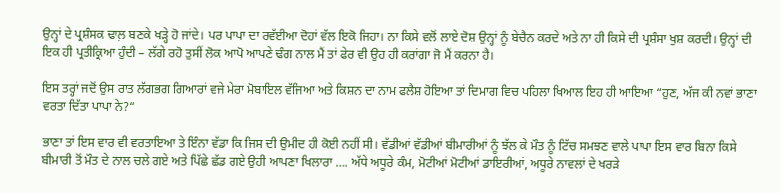ਉਨ੍ਹਾਂ ਦੇ ਪ੍ਰਸ਼ੰਸਕ ਢਾਲ਼ ਬਣਕੇ ਖੜ੍ਹੇ ਹੋ ਜਾਂਦੇ। ਪਰ ਪਾਪਾ ਦਾ ਰਵੱਈਆ ਦੋਹਾਂ ਵੱਲ ਇਕੋ ਜਿਹਾ। ਨਾ ਕਿਸੇ ਵਲੋਂ ਲਾਏ ਦੋਸ਼ ਉਨ੍ਹਾਂ ਨੂੰ ਬੇਚੈਨ ਕਰਦੇ ਅਤੇ ਨਾ ਹੀ ਕਿਸੇ ਦੀ ਪ੍ਰਸ਼ੰਸਾ ਖੁਸ਼ ਕਰਦੀ। ਉਨ੍ਹਾਂ ਦੀ ਇਕ ਹੀ ਪ੍ਰਤੀਕ੍ਰਿਆ ਹੁੰਦੀ – ਲੱਗੇ ਰਹੋ ਤੁਸੀਂ ਲੋਕ ਆਪੋ ਆਪਣੇ ਢੰਗ ਨਾਲ ਮੈਂ ਤਾਂ ਫੇਰ ਵੀ ਉਹ ਹੀ ਕਰਾਂਗਾ ਜੋ ਮੈਂ ਕਰਨਾ ਹੈ।

ਇਸ ਤਰ੍ਹਾਂ ਜਦੋਂ ਉਸ ਰਾਤ ਲੱਗਭਗ ਗਿਆਰਾਂ ਵਜੇ ਮੇਰਾ ਮੋਬਾਇਲ ਵੱਜਿਆ ਅਤੇ ਕਿਸ਼ਨ ਦਾ ਨਾਮ ਫਲੈਸ਼ ਹੋਇਆ ਤਾਂ ਦਿਮਾਗ ਵਿਚ ਪਹਿਲਾ ਖਿਆਲ ਇਹ ਹੀ ਆਇਆ “ਹੁਣ, ਅੱਜ ਕੀ ਨਵਾਂ ਭਾਣਾ ਵਰਤਾ ਦਿੱਤਾ ਪਾਪਾ ਨੇ?“

ਭਾਣਾ ਤਾਂ ਇਸ ਵਾਰ ਵੀ ਵਰਤਾਇਆ ਤੇ ਇੰਨਾ ਵੱਡਾ ਕਿ ਜਿਸ ਦੀ ਉਮੀਦ ਹੀ ਕੋਈ ਨਹੀਂ ਸੀ। ਵੱਡੀਆਂ ਵੱਡੀਆਂ ਬੀਮਾਰੀਆਂ ਨੂੰ ਝੱਲ ਕੇ ਮੌਤ ਨੂੰ ਟਿੱਚ ਸਮਝਣ ਵਾਲੇ ਪਾਪਾ ਇਸ ਵਾਰ ਬਿਨਾ ਕਿਸੇ ਬੀਮਾਰੀ ਤੋਂ ਮੌਤ ਦੇ ਨਾਲ ਚਲੇ ਗਏ ਅਤੇ ਪਿੱਛੇ ਛੱਡ ਗਏ ਉਹੀ ਆਪਣਾ ਖਿਲਾਰਾ …. ਅੱਧੇ ਅਧੂਰੇ ਕੰਮ, ਮੋਟੀਆਂ ਮੋਟੀਆਂ ਡਾਇਰੀਆਂ, ਅਧੂਰੇ ਨਾਵਲਾਂ ਦੇ ਖਰੜੇ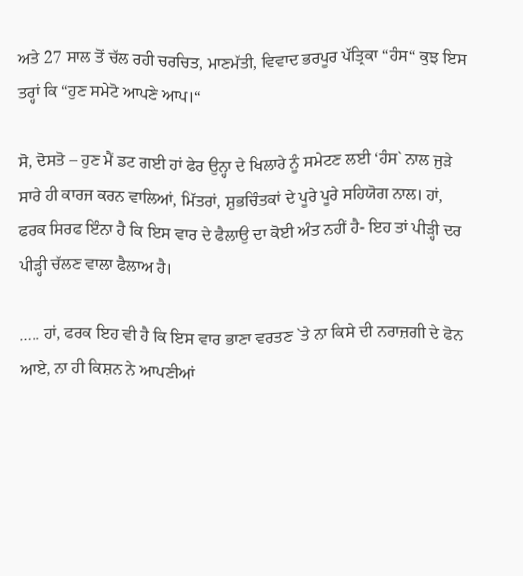ਅਤੇ 27 ਸਾਲ ਤੋਂ ਚੱਲ ਰਹੀ ਚਰਚਿਤ, ਮਾਣਮੱਤੀ, ਵਿਵਾਦ ਭਰਪੂਰ ਪੱਤ੍ਰਿਕਾ “ਹੰਸ“ ਕੁਝ ਇਸ ਤਰ੍ਹਾਂ ਕਿ “ਹੁਣ ਸਮੇਟੋ ਆਪਣੇ ਆਪ।“

ਸੋ, ਦੋਸਤੋ – ਹੁਣ ਮੈਂ ਡਟ ਗਈ ਹਾਂ ਫੇਰ ਉਨ੍ਹਾ ਦੇ ਖਿਲਾਰੇ ਨੂੰ ਸਮੇਟਣ ਲਈ ‘ਹੰਸ` ਨਾਲ ਜੁੜੇ ਸਾਰੇ ਹੀ ਕਾਰਜ ਕਰਨ ਵਾਲਿਆਂ, ਮਿੱਤਰਾਂ, ਸ਼ੁਭਚਿੰਤਕਾਂ ਦੇ ਪੂਰੇ ਪੂਰੇ ਸਹਿਯੋਗ ਨਾਲ। ਹਾਂ, ਫਰਕ ਸਿਰਫ ਇੰਨਾ ਹੈ ਕਿ ਇਸ ਵਾਰ ਦੇ ਫੈਲਾਉ ਦਾ ਕੋਈ ਅੰਤ ਨਹੀਂ ਹੈ- ਇਹ ਤਾਂ ਪੀੜ੍ਹੀ ਦਰ ਪੀੜ੍ਹੀ ਚੱਲਣ ਵਾਲਾ ਫੈਲਾਅ ਹੈ।

….. ਹਾਂ, ਫਰਕ ਇਹ ਵੀ ਹੈ ਕਿ ਇਸ ਵਾਰ ਭਾਣਾ ਵਰਤਣ `ਤੇ ਨਾ ਕਿਸੇ ਦੀ ਨਰਾਜ਼ਗੀ ਦੇ ਫੋਨ ਆਏ, ਨਾ ਹੀ ਕਿਸ਼ਨ ਨੇ ਆਪਣੀਆਂ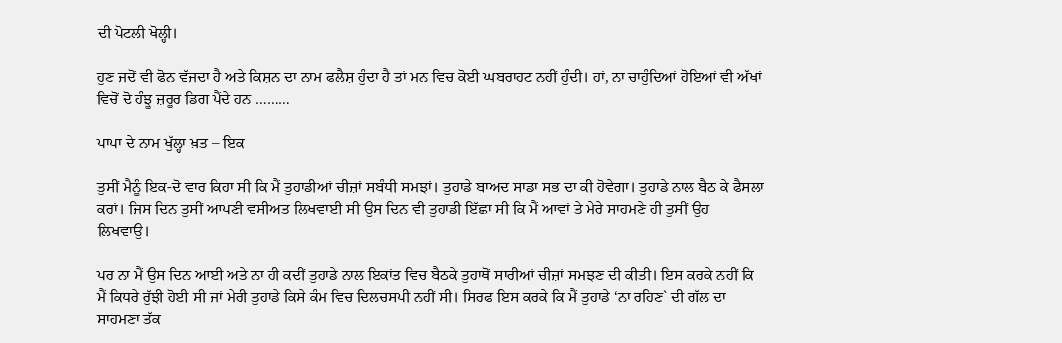ਦੀ ਪੋਟਲੀ ਖੋਲ੍ਹੀ।

ਹੁਣ ਜਦੋਂ ਵੀ ਫੋਨ ਵੱਜਦਾ ਹੈ ਅਤੇ ਕਿਸ਼ਨ ਦਾ ਨਾਮ ਫਲੈਸ਼ ਹੁੰਦਾ ਹੈ ਤਾਂ ਮਨ ਵਿਚ ਕੋਈ ਘਬਰਾਹਟ ਨਹੀਂ ਹੁੰਦੀ। ਹਾਂ, ਨਾ ਚਾਹੁੰਦਿਆਂ ਹੋਇਆਂ ਵੀ ਅੱਖਾਂ ਵਿਚੋਂ ਦੋ ਹੰਝੂ ਜ਼ਰੂਰ ਡਿਗ ਪੈਂਦੇ ਹਨ ………

ਪਾਪਾ ਦੇ ਨਾਮ ਖੁੱਲ੍ਹਾ ਖ਼ਤ – ਇਕ

ਤੁਸੀਂ ਮੈਨੂੰ ਇਕ-ਦੋ ਵਾਰ ਕਿਹਾ ਸੀ ਕਿ ਮੈਂ ਤੁਹਾਡੀਆਂ ਚੀਜ਼ਾਂ ਸਬੰਧੀ ਸਮਝਾਂ। ਤੁਹਾਡੇ ਬਾਅਦ ਸਾਡਾ ਸਭ ਦਾ ਕੀ ਹੋਵੇਗਾ। ਤੁਹਾਡੇ ਨਾਲ ਬੈਠ ਕੇ ਫੈਸਲਾ ਕਰਾਂ। ਜਿਸ ਦਿਨ ਤੁਸੀਂ ਆਪਣੀ ਵਸੀਅਤ ਲਿਖਵਾਈ ਸੀ ਉਸ ਦਿਨ ਵੀ ਤੁਹਾਡੀ ਇੱਛਾ ਸੀ ਕਿ ਮੈਂ ਆਵਾਂ ਤੇ ਮੇਰੇ ਸਾਹਮਣੇ ਹੀ ਤੁਸੀਂ ਉਹ ਲਿਖਵਾਉ।

ਪਰ ਨਾ ਮੈਂ ਉਸ ਦਿਨ ਆਈ ਅਤੇ ਨਾ ਹੀ ਕਦੀਂ ਤੁਹਾਡੇ ਨਾਲ ਇਕਾਂਤ ਵਿਚ ਬੈਠਕੇ ਤੁਹਾਥੋਂ ਸਾਰੀਆਂ ਚੀਜ਼ਾਂ ਸਮਝਣ ਦੀ ਕੀਤੀ। ਇਸ ਕਰਕੇ ਨਹੀਂ ਕਿ ਮੈਂ ਕਿਧਰੇ ਰੁੱਝੀ ਹੋਈ ਸੀ ਜਾਂ ਮੇਰੀ ਤੁਹਾਡੇ ਕਿਸੇ ਕੰਮ ਵਿਚ ਦਿਲਚਸਪੀ ਨਹੀਂ ਸੀ। ਸਿਰਫ ਇਸ ਕਰਕੇ ਕਿ ਮੈਂ ਤੁਹਾਡੇ ‘ਨਾ ਰਹਿਣ` ਦੀ ਗੱਲ ਦਾ ਸਾਹਮਣਾ ਤੱਕ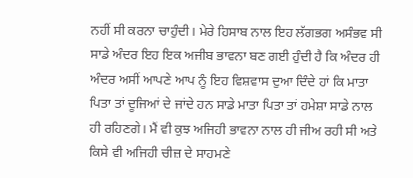ਨਹੀਂ ਸੀ ਕਰਨਾ ਚਾਹੁੰਦੀ। ਮੇਰੇ ਹਿਸਾਬ ਨਾਲ ਇਹ ਲੱਗਭਗ ਅਸੰਭਵ ਸੀ ਸਾਡੇ ਅੰਦਰ ਇਹ ਇਕ ਅਜੀਬ ਭਾਵਨਾ ਬਣ ਗਈ ਹੁੰਦੀ ਹੈ ਕਿ ਅੰਦਰ ਹੀ ਅੰਦਰ ਅਸੀਂ ਆਪਣੇ ਆਪ ਨੂੰ ਇਹ ਵਿਸ਼ਵਾਸ ਦੁਆ ਦਿੰਦੇ ਹਾਂ ਕਿ ਮਾਤਾ ਪਿਤਾ ਤਾਂ ਦੂਜਿਆਂ ਦੇ ਜਾਂਦੇ ਹਨ ਸਾਡੇ ਮਾਤਾ ਪਿਤਾ ਤਾਂ ਹਮੇਸ਼ਾ ਸਾਡੇ ਨਾਲ ਹੀ ਰਹਿਣਗੇ। ਮੈਂ ਵੀ ਕੁਝ ਅਜਿਹੀ ਭਾਵਨਾ ਨਾਲ ਹੀ ਜੀਅ ਰਹੀ ਸੀ ਅਤੇ ਕਿਸੇ ਵੀ ਅਜਿਹੀ ਚੀਜ਼ ਦੇ ਸਾਹਮਣੇ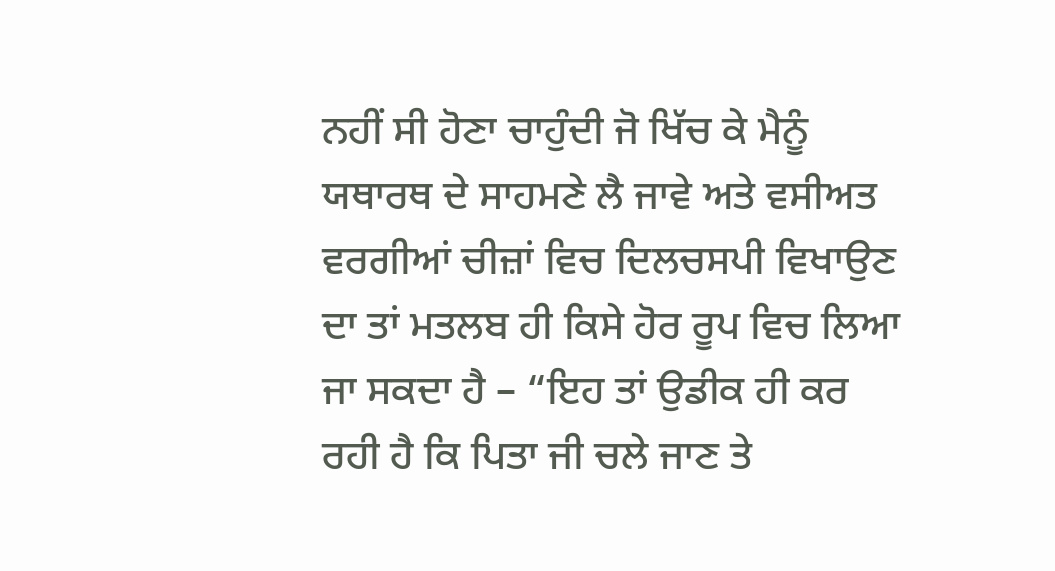ਨਹੀਂ ਸੀ ਹੋਣਾ ਚਾਹੁੰਦੀ ਜੋ ਖਿੱਚ ਕੇ ਮੈਨੂੰ ਯਥਾਰਥ ਦੇ ਸਾਹਮਣੇ ਲੈ ਜਾਵੇ ਅਤੇ ਵਸੀਅਤ ਵਰਗੀਆਂ ਚੀਜ਼ਾਂ ਵਿਚ ਦਿਲਚਸਪੀ ਵਿਖਾਉਣ ਦਾ ਤਾਂ ਮਤਲਬ ਹੀ ਕਿਸੇ ਹੋਰ ਰੂਪ ਵਿਚ ਲਿਆ ਜਾ ਸਕਦਾ ਹੈ – “ਇਹ ਤਾਂ ਉਡੀਕ ਹੀ ਕਰ ਰਹੀ ਹੈ ਕਿ ਪਿਤਾ ਜੀ ਚਲੇ ਜਾਣ ਤੇ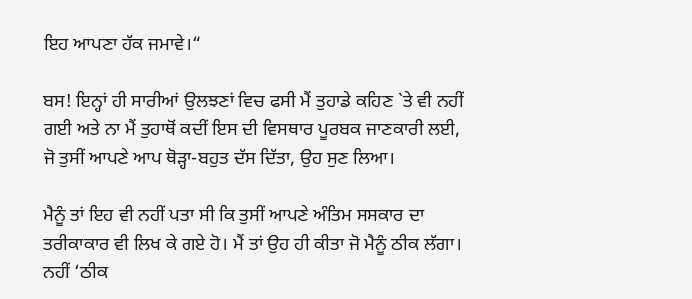ਇਹ ਆਪਣਾ ਹੱਕ ਜਮਾਵੇ।“

ਬਸ! ਇਨ੍ਹਾਂ ਹੀ ਸਾਰੀਆਂ ਉਲਝਣਾਂ ਵਿਚ ਫਸੀ ਮੈਂ ਤੁਹਾਡੇ ਕਹਿਣ `ਤੇ ਵੀ ਨਹੀਂ ਗਈ ਅਤੇ ਨਾ ਮੈਂ ਤੁਹਾਥੋਂ ਕਦੀਂ ਇਸ ਦੀ ਵਿਸਥਾਰ ਪੂਰਬਕ ਜਾਣਕਾਰੀ ਲਈ, ਜੋ ਤੁਸੀਂ ਆਪਣੇ ਆਪ ਥੋੜ੍ਹਾ-ਬਹੁਤ ਦੱਸ ਦਿੱਤਾ, ਉਹ ਸੁਣ ਲਿਆ।

ਮੈਨੂੰ ਤਾਂ ਇਹ ਵੀ ਨਹੀਂ ਪਤਾ ਸੀ ਕਿ ਤੁਸੀਂ ਆਪਣੇ ਅੰਤਿਮ ਸਸਕਾਰ ਦਾ ਤਰੀਕਾਕਾਰ ਵੀ ਲਿਖ ਕੇ ਗਏ ਹੋ। ਮੈਂ ਤਾਂ ਉਹ ਹੀ ਕੀਤਾ ਜੋ ਮੈਨੂੰ ਠੀਕ ਲੱਗਾ। ਨਹੀਂ ‘ਠੀਕ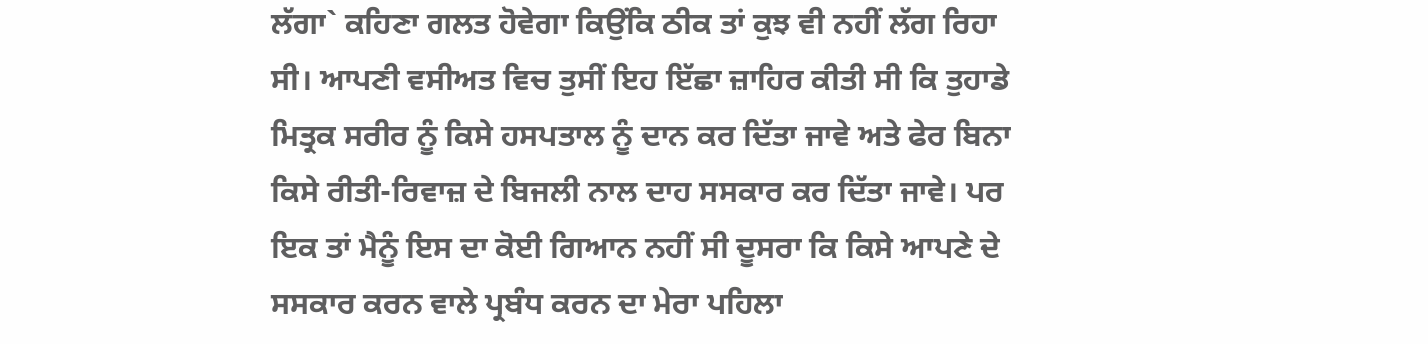ਲੱਗਾ` ਕਹਿਣਾ ਗਲਤ ਹੋਵੇਗਾ ਕਿਉਂਕਿ ਠੀਕ ਤਾਂ ਕੁਝ ਵੀ ਨਹੀਂ ਲੱਗ ਰਿਹਾ ਸੀ। ਆਪਣੀ ਵਸੀਅਤ ਵਿਚ ਤੁਸੀਂ ਇਹ ਇੱਛਾ ਜ਼ਾਹਿਰ ਕੀਤੀ ਸੀ ਕਿ ਤੁਹਾਡੇ ਮਿਤ੍ਰਕ ਸਰੀਰ ਨੂੰ ਕਿਸੇ ਹਸਪਤਾਲ ਨੂੰ ਦਾਨ ਕਰ ਦਿੱਤਾ ਜਾਵੇ ਅਤੇ ਫੇਰ ਬਿਨਾ ਕਿਸੇ ਰੀਤੀ-ਰਿਵਾਜ਼ ਦੇ ਬਿਜਲੀ ਨਾਲ ਦਾਹ ਸਸਕਾਰ ਕਰ ਦਿੱਤਾ ਜਾਵੇ। ਪਰ ਇਕ ਤਾਂ ਮੈਨੂੰ ਇਸ ਦਾ ਕੋਈ ਗਿਆਨ ਨਹੀਂ ਸੀ ਦੂਸਰਾ ਕਿ ਕਿਸੇ ਆਪਣੇ ਦੇ ਸਸਕਾਰ ਕਰਨ ਵਾਲੇ ਪ੍ਰਬੰਧ ਕਰਨ ਦਾ ਮੇਰਾ ਪਹਿਲਾ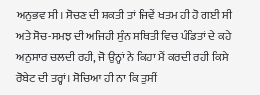ਅਨੁਭਵ ਸੀ। ਸੋਚਣ ਦੀ ਸ਼ਕਤੀ ਤਾਂ ਜਿਵੇਂ ਖਤਮ ਹੀ ਹੋ ਗਈ ਸੀ ਅਤੇ ਸੋਚ-ਸਮਝ ਦੀ ਅਜਿਹੀ ਸੁੰਨ ਸਥਿਤੀ ਵਿਚ ਪੰਡਿਤਾਂ ਦੇ ਕਹੇ ਅਨੁਸਾਰ ਚਲਦੀ ਰਹੀ, ਜੋ ਉਨ੍ਹਾਂ ਨੇ ਕਿਹਾ ਮੈਂ ਕਰਦੀ ਰਹੀ ਕਿਸੇ ਰੋਬੇਟ ਦੀ ਤਰ੍ਹਾਂ। ਸੋਚਿਆ ਹੀ ਨਾ ਕਿ ਤੁਸੀਂ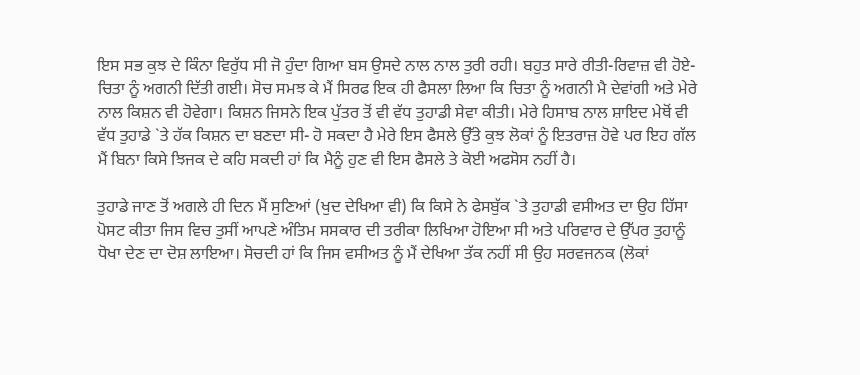ਇਸ ਸਭ ਕੁਝ ਦੇ ਕਿੰਨਾ ਵਿਰੁੱਧ ਸੀ ਜੋ ਹੁੰਦਾ ਗਿਆ ਬਸ ਉਸਦੇ ਨਾਲ ਨਾਲ ਤੁਰੀ ਰਹੀ। ਬਹੁਤ ਸਾਰੇ ਰੀਤੀ-ਰਿਵਾਜ਼ ਵੀ ਹੋਏ- ਚਿਤਾ ਨੂੰ ਅਗਨੀ ਦਿੱਤੀ ਗਈ। ਸੋਚ ਸਮਝ ਕੇ ਮੈਂ ਸਿਰਫ ਇਕ ਹੀ ਫੈਸਲਾ ਲਿਆ ਕਿ ਚਿਤਾ ਨੂੰ ਅਗਨੀ ਮੈ ਦੇਵਾਂਗੀ ਅਤੇ ਮੇਰੇ ਨਾਲ ਕਿਸ਼ਨ ਵੀ ਹੋਵੇਗਾ। ਕਿਸ਼ਨ ਜਿਸਨੇ ਇਕ ਪੁੱਤਰ ਤੋਂ ਵੀ ਵੱਧ ਤੁਹਾਡੀ ਸੇਵਾ ਕੀਤੀ। ਮੇਰੇ ਹਿਸਾਬ ਨਾਲ ਸ਼ਾਇਦ ਮੇਥੋਂ ਵੀ ਵੱਧ ਤੁਹਾਡੇ `ਤੇ ਹੱਕ ਕਿਸ਼ਨ ਦਾ ਬਣਦਾ ਸੀ- ਹੋ ਸਕਦਾ ਹੈ ਮੇਰੇ ਇਸ ਫੈਸਲੇ ਉੱਤੇ ਕੁਝ ਲੋਕਾਂ ਨੂੰ ਇਤਰਾਜ਼ ਹੋਵੇ ਪਰ ਇਹ ਗੱਲ ਮੈਂ ਬਿਨਾ ਕਿਸੇ ਝਿਜਕ ਦੇ ਕਹਿ ਸਕਦੀ ਹਾਂ ਕਿ ਮੈਨੂੰ ਹੁਣ ਵੀ ਇਸ ਫੈਸਲੇ ਤੇ ਕੋਈ ਅਫਸੋਸ ਨਹੀਂ ਹੈ।

ਤੁਹਾਡੇ ਜਾਣ ਤੋਂ ਅਗਲੇ ਹੀ ਦਿਨ ਮੈਂ ਸੁਣਿਆਂ (ਖੁਦ ਦੇਖਿਆ ਵੀ) ਕਿ ਕਿਸੇ ਨੇ ਫੇਸਬੁੱਕ `ਤੇ ਤੁਹਾਡੀ ਵਸੀਅਤ ਦਾ ਉਹ ਹਿੱਸਾ ਪੋਸਟ ਕੀਤਾ ਜਿਸ ਵਿਚ ਤੁਸੀਂ ਆਪਣੇ ਅੰਤਿਮ ਸਸਕਾਰ ਦੀ ਤਰੀਕਾ ਲਿਖਿਆ ਹੋਇਆ ਸੀ ਅਤੇ ਪਰਿਵਾਰ ਦੇ ਉੱਪਰ ਤੁਹਾਨੂੰ ਧੋਖਾ ਦੇਣ ਦਾ ਦੋਸ਼ ਲਾਇਆ। ਸੋਚਦੀ ਹਾਂ ਕਿ ਜਿਸ ਵਸੀਅਤ ਨੂੰ ਮੈਂ ਦੇਖਿਆ ਤੱਕ ਨਹੀਂ ਸੀ ਉਹ ਸਰਵਜਨਕ (ਲੋਕਾਂ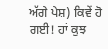ਅੱਗੇ ਪੇਸ਼) ਕਿਵੇਂ ਹੋ ਗਈ! ਹਾਂ ਕੁਝ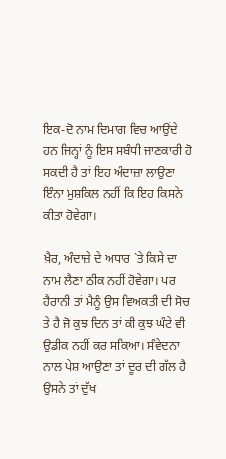ਇਕ-ਦੋ ਨਾਮ ਦਿਮਾਗ ਵਿਚ ਆਉਂਦੇ ਹਨ ਜਿਨ੍ਹਾਂ ਨੂੰ ਇਸ ਸਬੰਧੀ ਜਾਣਕਾਰੀ ਹੋ ਸਕਦੀ ਹੈ ਤਾਂ ਇਹ ਅੰਦਾਜ਼ਾ ਲਾਉਣਾ ਇੰਨਾ ਮੁਸ਼ਕਿਲ ਨਹੀਂ ਕਿ ਇਹ ਕਿਸਨੇ ਕੀਤਾ ਹੋਵੇਗਾ।

ਖ਼ੈਰ, ਅੰਦਾਜ਼ੇ ਦੇ ਅਧਾਰ `ਤੇ ਕਿਸੇ ਦਾ ਨਾਮ ਲੈਣਾ ਠੀਕ ਨਹੀਂ ਹੋਵੇਗਾ। ਪਰ ਹੈਰਾਨੀ ਤਾਂ ਮੈਨੂੰ ਉਸ ਵਿਅਕਤੀ ਦੀ ਸੋਚ ਤੇ ਹੈ ਜੋ ਕੁਝ ਦਿਨ ਤਾਂ ਕੀ ਕੁਝ ਘੰਟੇ ਵੀ ਉਡੀਕ ਨਹੀਂ ਕਰ ਸਕਿਆ। ਸੰਵੇਦਨਾ ਨਾਲ ਪੇਸ਼ ਆਉਣਾ ਤਾਂ ਦੂਰ ਦੀ ਗੱਲ ਹੈ ਉਸਨੇ ਤਾਂ ਦੁੱਖ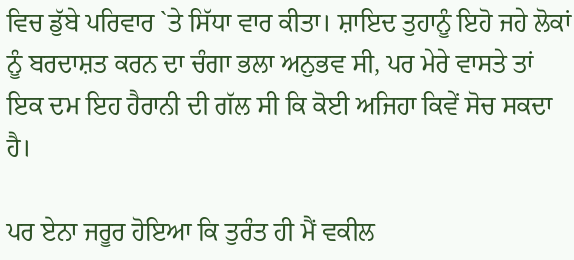ਵਿਚ ਡੁੱਬੇ ਪਰਿਵਾਰ `ਤੇ ਸਿੱਧਾ ਵਾਰ ਕੀਤਾ। ਸ਼ਾਇਦ ਤੁਹਾਨੂੰ ਇਹੋ ਜਹੇ ਲੋਕਾਂ ਨੂੰ ਬਰਦਾਸ਼ਤ ਕਰਨ ਦਾ ਚੰਗਾ ਭਲਾ ਅਨੁਭਵ ਸੀ, ਪਰ ਮੇਰੇ ਵਾਸਤੇ ਤਾਂ ਇਕ ਦਮ ਇਹ ਹੈਰਾਨੀ ਦੀ ਗੱਲ ਸੀ ਕਿ ਕੋਈ ਅਜਿਹਾ ਕਿਵੇਂ ਸੋਚ ਸਕਦਾ ਹੈ।

ਪਰ ਏਨਾ ਜਰੂਰ ਹੋਇਆ ਕਿ ਤੁਰੰਤ ਹੀ ਮੈਂ ਵਕੀਲ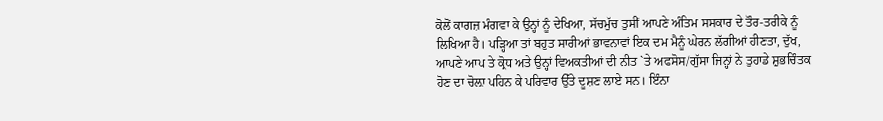ਕੋਲੋਂ ਕਾਗਜ਼ ਮੰਗਵਾ ਕੇ ਉਨ੍ਹਾਂ ਨੂੰ ਦੇਖਿਆ, ਸੱਚਮੁੱਚ ਤੁਸੀਂ ਆਪਣੇ ਅੰਤਿਮ ਸਸਕਾਰ ਦੇ ਤੌਰ-ਤਰੀਕੇ ਨੂੰ ਲਿਖਿਆ ਹੈ। ਪੜ੍ਹਿਆ ਤਾਂ ਬਹੁਤ ਸਾਰੀਆਂ ਭਾਵਨਾਵਾਂ ਇਕ ਦਮ ਮੈਨੂੰ ਘੇਰਨ ਲੱਗੀਆਂ ਹੀਣਤਾ, ਦੁੱਖ, ਆਪਣੇ ਆਪ ਤੇ ਕ੍ਰੋਧ ਅਤੇ ਉਨ੍ਹਾਂ ਵਿਅਕਤੀਆਂ ਦੀ ਨੀਤ `ਤੇ ਅਫਸੋਸ/ਗੁੱਸਾ ਜਿਨ੍ਹਾਂ ਨੇ ਤੁਹਾਡੇ ਸ਼ੁਭਚਿੰਤਕ ਹੋਣ ਦਾ ਚੋਲ਼ਾ ਪਹਿਨ ਕੇ ਪਰਿਵਾਰ ਉੱਤੇ ਦੂਸ਼ਣ ਲਾਏ ਸਨ। ਇੰਨਾ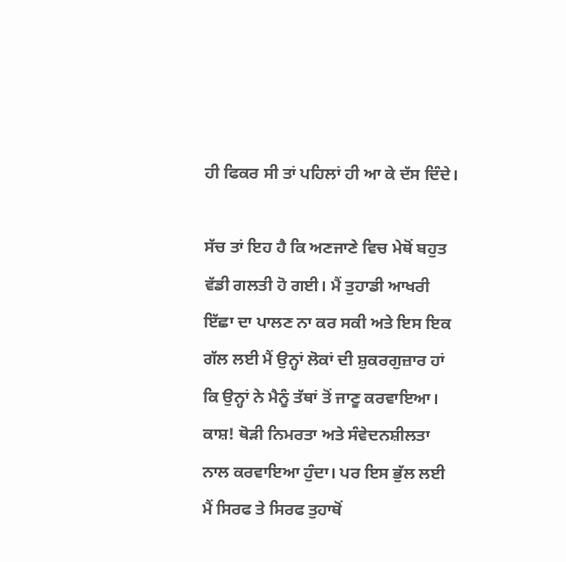ਹੀ ਫਿਕਰ ਸੀ ਤਾਂ ਪਹਿਲਾਂ ਹੀ ਆ ਕੇ ਦੱਸ ਦਿੰਦੇ।

ਸੱਚ ਤਾਂ ਇਹ ਹੈ ਕਿ ਅਣਜਾਣੇ ਵਿਚ ਮੇਥੋਂ ਬਹੁਤ ਵੱਡੀ ਗਲਤੀ ਹੋ ਗਈ। ਮੈਂ ਤੁਹਾਡੀ ਆਖਰੀ ਇੱਛਾ ਦਾ ਪਾਲਣ ਨਾ ਕਰ ਸਕੀ ਅਤੇ ਇਸ ਇਕ ਗੱਲ ਲਈ ਮੈਂ ਉਨ੍ਹਾਂ ਲੋਕਾਂ ਦੀ ਸ਼ੁਕਰਗੁਜ਼ਾਰ ਹਾਂ ਕਿ ਉਨ੍ਹਾਂ ਨੇ ਮੈਨੂੰ ਤੱਥਾਂ ਤੋਂ ਜਾਣੂ ਕਰਵਾਇਆ। ਕਾਸ਼! ਥੋੜੀ ਨਿਮਰਤਾ ਅਤੇ ਸੰਵੇਦਨਸ਼ੀਲਤਾ ਨਾਲ ਕਰਵਾਇਆ ਹੁੰਦਾ। ਪਰ ਇਸ ਭੁੱਲ ਲਈ ਮੈਂ ਸਿਰਫ ਤੇ ਸਿਰਫ ਤੁਹਾਥੋਂ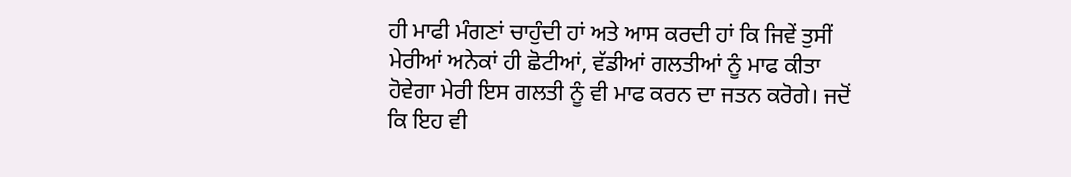ਹੀ ਮਾਫੀ ਮੰਗਣਾਂ ਚਾਹੁੰਦੀ ਹਾਂ ਅਤੇ ਆਸ ਕਰਦੀ ਹਾਂ ਕਿ ਜਿਵੇਂ ਤੁਸੀਂ ਮੇਰੀਆਂ ਅਨੇਕਾਂ ਹੀ ਛੋਟੀਆਂ, ਵੱਡੀਆਂ ਗਲਤੀਆਂ ਨੂੰ ਮਾਫ ਕੀਤਾ ਹੋਵੇਗਾ ਮੇਰੀ ਇਸ ਗਲਤੀ ਨੂੰ ਵੀ ਮਾਫ ਕਰਨ ਦਾ ਜਤਨ ਕਰੋਗੇ। ਜਦੋਂ ਕਿ ਇਹ ਵੀ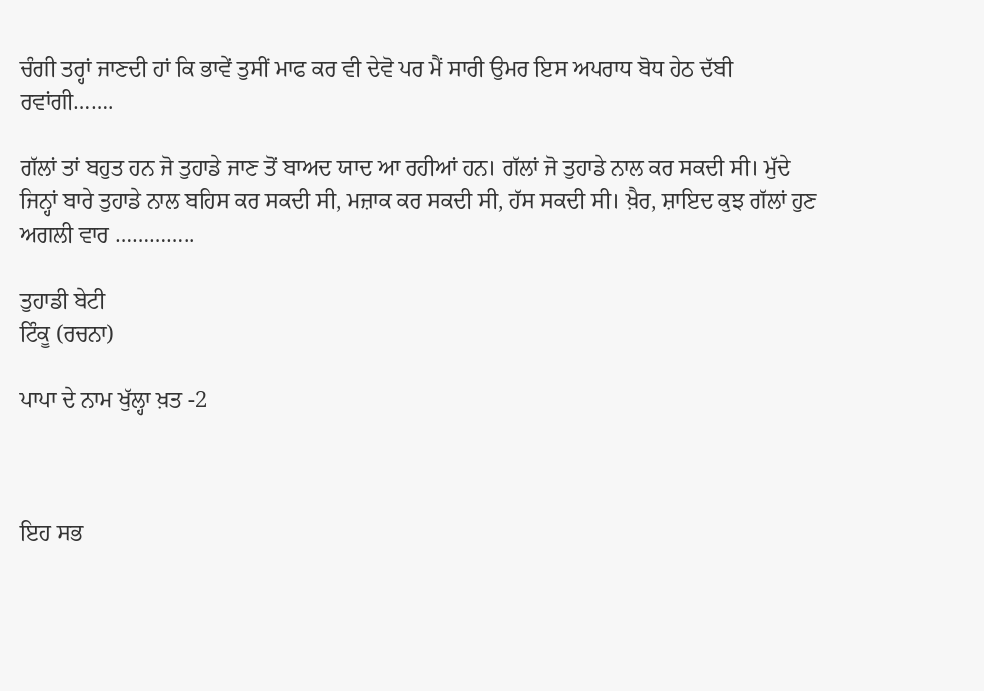ਚੰਗੀ ਤਰ੍ਹਾਂ ਜਾਣਦੀ ਹਾਂ ਕਿ ਭਾਵੇਂ ਤੁਸੀਂ ਮਾਫ ਕਰ ਵੀ ਦੇਵੋ ਪਰ ਮੈਂ ਸਾਰੀ ਉਮਰ ਇਸ ਅਪਰਾਧ ਬੋਧ ਹੇਠ ਦੱਬੀ ਰਵਾਂਗੀ…….

ਗੱਲਾਂ ਤਾਂ ਬਹੁਤ ਹਨ ਜੋ ਤੁਹਾਡੇ ਜਾਣ ਤੋਂ ਬਾਅਦ ਯਾਦ ਆ ਰਹੀਆਂ ਹਨ। ਗੱਲਾਂ ਜੋ ਤੁਹਾਡੇ ਨਾਲ ਕਰ ਸਕਦੀ ਸੀ। ਮੁੱਦੇ ਜਿਨ੍ਹਾਂ ਬਾਰੇ ਤੁਹਾਡੇ ਨਾਲ ਬਹਿਸ ਕਰ ਸਕਦੀ ਸੀ, ਮਜ਼ਾਕ ਕਰ ਸਕਦੀ ਸੀ, ਹੱਸ ਸਕਦੀ ਸੀ। ਖ਼ੈਰ, ਸ਼ਾਇਦ ਕੁਝ ਗੱਲਾਂ ਹੁਣ ਅਗਲੀ ਵਾਰ …………..

ਤੁਹਾਡੀ ਬੇਟੀ
ਟਿੰਕੂ (ਰਚਨਾ)

ਪਾਪਾ ਦੇ ਨਾਮ ਖੁੱਲ੍ਹਾ ਖ਼ਤ -2



ਇਹ ਸਭ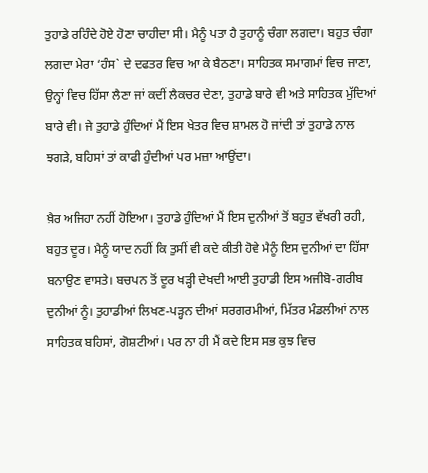ਤੁਹਾਡੇ ਰਹਿੰਦੇ ਹੋਏ ਹੋਣਾ ਚਾਹੀਦਾ ਸੀ। ਮੈਨੂੰ ਪਤਾ ਹੈ ਤੁਹਾਨੂੰ ਚੰਗਾ ਲਗਦਾ। ਬਹੁਤ ਚੰਗਾ ਲਗਦਾ ਮੇਰਾ ‘ਹੰਸ` ਦੇ ਦਫਤਰ ਵਿਚ ਆ ਕੇ ਬੈਠਣਾ। ਸਾਹਿਤਕ ਸਮਾਗਮਾਂ ਵਿਚ ਜਾਣਾ, ਉਨ੍ਹਾਂ ਵਿਚ ਹਿੱਸਾ ਲੈਣਾ ਜਾਂ ਕਦੀਂ ਲੈਕਚਰ ਦੇਣਾ, ਤੁਹਾਡੇ ਬਾਰੇ ਵੀ ਅਤੇ ਸਾਹਿਤਕ ਮੁੱਦਿਆਂ ਬਾਰੇ ਵੀ। ਜੇ ਤੁਹਾਡੇ ਹੁੰਦਿਆਂ ਮੈਂ ਇਸ ਖੇਤਰ ਵਿਚ ਸ਼ਾਮਲ ਹੋ ਜਾਂਦੀ ਤਾਂ ਤੁਹਾਡੇ ਨਾਲ ਝਗੜੇ, ਬਹਿਸਾਂ ਤਾਂ ਕਾਫੀ ਹੁੰਦੀਆਂ ਪਰ ਮਜ਼ਾ ਆਉਂਦਾ।

ਖ਼ੈਰ ਅਜਿਹਾ ਨਹੀਂ ਹੋਇਆ। ਤੁਹਾਡੇ ਹੁੰਦਿਆਂ ਮੈਂ ਇਸ ਦੁਨੀਆਂ ਤੋਂ ਬਹੁਤ ਵੱਖਰੀ ਰਹੀ, ਬਹੁਤ ਦੂਰ। ਮੈਨੂੰ ਯਾਦ ਨਹੀਂ ਕਿ ਤੁਸੀਂ ਵੀ ਕਦੇ ਕੀਤੀ ਹੋਵੇ ਮੈਨੂੰ ਇਸ ਦੁਨੀਆਂ ਦਾ ਹਿੱਸਾ ਬਨਾਉਣ ਵਾਸਤੇ। ਬਚਪਨ ਤੋਂ ਦੂਰ ਖੜ੍ਹੀ ਦੇਖਦੀ ਆਈ ਤੁਹਾਡੀ ਇਸ ਅਜੀਬੋ-ਗਰੀਬ ਦੁਨੀਆਂ ਨੂੰ। ਤੁਹਾਡੀਆਂ ਲਿਖਣ-ਪੜ੍ਹਨ ਦੀਆਂ ਸਰਗਰਮੀਆਂ, ਮਿੱਤਰ ਮੰਡਲੀਆਂ ਨਾਲ ਸਾਹਿਤਕ ਬਹਿਸਾਂ, ਗੋਸ਼ਟੀਆਂ। ਪਰ ਨਾ ਹੀ ਮੈਂ ਕਦੇ ਇਸ ਸਭ ਕੁਝ ਵਿਚ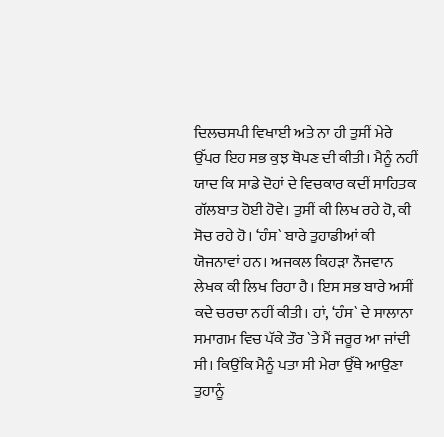ਦਿਲਚਸਪੀ ਵਿਖਾਈ ਅਤੇ ਨਾ ਹੀ ਤੁਸੀਂ ਮੇਰੇ ਉੱਪਰ ਇਹ ਸਭ ਕੁਝ ਥੋਪਣ ਦੀ ਕੀਤੀ। ਮੈਨੂੰ ਨਹੀਂ ਯਾਦ ਕਿ ਸਾਡੇ ਦੋਹਾਂ ਦੇ ਵਿਚਕਾਰ ਕਦੀਂ ਸਾਹਿਤਕ ਗੱਲਬਾਤ ਹੋਈ ਹੋਵੇ। ਤੁਸੀਂ ਕੀ ਲਿਖ ਰਹੇ ਹੋ, ਕੀ ਸੋਚ ਰਹੇ ਹੋ। ‘ਹੰਸ` ਬਾਰੇ ਤੁਹਾਡੀਆਂ ਕੀ ਯੋਜਨਾਵਾਂ ਹਨ। ਅਜਕਲ ਕਿਹੜਾ ਨੌਜਵਾਨ ਲੇਖਕ ਕੀ ਲਿਖ ਰਿਹਾ ਹੈ। ਇਸ ਸਭ ਬਾਰੇ ਅਸੀਂ ਕਦੇ ਚਰਚਾ ਨਹੀਂ ਕੀਤੀ। ਹਾਂ, ‘ਹੰਸ` ਦੇ ਸਾਲਾਨਾ ਸਮਾਗਮ ਵਿਚ ਪੱਕੇ ਤੌਰ `ਤੇ ਮੈਂ ਜਰੂਰ ਆ ਜਾਂਦੀ ਸੀ। ਕਿਉਂਕਿ ਮੈਨੂੰ ਪਤਾ ਸੀ ਮੇਰਾ ਉੱਥੇ ਆਉਣਾ ਤੁਹਾਨੂੰ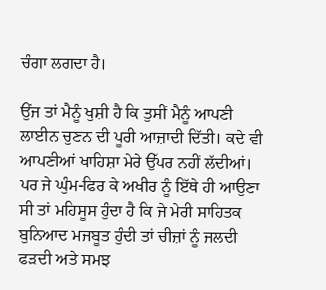ਚੰਗਾ ਲਗਦਾ ਹੈ।

ਉਂਜ ਤਾਂ ਮੈਨੂੰ ਖੁਸ਼ੀ ਹੈ ਕਿ ਤੁਸੀਂ ਮੈਨੂੰ ਆਪਣੀ ਲਾਈਨ ਚੁਣਨ ਦੀ ਪੂਰੀ ਆਜ਼ਾਦੀ ਦਿੱਤੀ। ਕਦੇ ਵੀ ਆਪਣੀਆਂ ਖਾਹਿਸ਼ਾ ਮੇਰੇ ਉੱਪਰ ਨਹੀਂ ਲੱਦੀਆਂ। ਪਰ ਜੇ ਘੁੰਮ-ਫਿਰ ਕੇ ਅਖੀਰ ਨੂੰ ਇੱਥੇ ਹੀ ਆਉਣਾ ਸੀ ਤਾਂ ਮਹਿਸੂਸ ਹੁੰਦਾ ਹੈ ਕਿ ਜੇ ਮੇਰੀ ਸਾਹਿਤਕ ਬੁਨਿਆਦ ਮਜਬੂਤ ਹੁੰਦੀ ਤਾਂ ਚੀਜ਼ਾਂ ਨੂੰ ਜਲਦੀ ਫੜਦੀ ਅਤੇ ਸਮਝ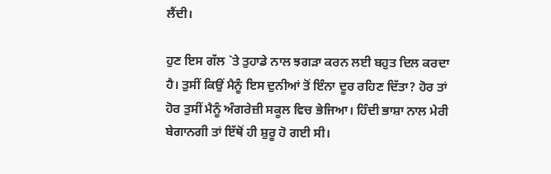ਲੈਂਦੀ।

ਹੁਣ ਇਸ ਗੱਲ `ਤੇ ਤੁਹਾਡੇ ਨਾਲ ਝਗੜਾ ਕਰਨ ਲਈ ਬਹੁਤ ਦਿਲ ਕਰਦਾ ਹੈ। ਤੁਸੀਂ ਕਿਉਂ ਮੈਨੂੰ ਇਸ ਦੁਨੀਆਂ ਤੋਂ ਇੰਨਾ ਦੂਰ ਰਹਿਣ ਦਿੱਤਾ? ਹੋਰ ਤਾਂ ਹੋਰ ਤੁਸੀਂ ਮੈਨੂੰ ਅੰਗਰੇਜ਼ੀ ਸਕੂਲ ਵਿਚ ਭੇਜਿਆ। ਹਿੰਦੀ ਭਾਸ਼ਾ ਨਾਲ ਮੇਰੀ ਬੇਗਾਨਗੀ ਤਾਂ ਇੱਥੋਂ ਹੀ ਸ਼ੁਰੂ ਹੋ ਗਈ ਸੀ।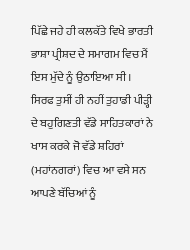ਪਿੱਛੇ ਜਹੇ ਹੀ ਕਲਕੱਤੇ ਵਿਖੇ ਭਾਰਤੀ ਭਾਸ਼ਾ ਪ੍ਰੀਸ਼ਦ ਦੇ ਸਮਾਗਮ ਵਿਚ ਮੈਂ ਇਸ ਮੁੱਦੇ ਨੂੰ ਉਠਾਇਆ ਸੀ। ਸਿਰਫ ਤੁਸੀਂ ਹੀ ਨਹੀਂ ਤੁਹਾਡੀ ਪੀੜ੍ਹੀ ਦੇ ਬਹੁਗਿਣਤੀ ਵੱਡੇ ਸਾਹਿਤਕਾਰਾਂ ਨੇ ਖਾਸ ਕਰਕੇ ਜੋ ਵੱਡੇ ਸ਼ਹਿਰਾਂ (ਮਹਾਂਨਗਰਾਂ) ਵਿਚ ਆ ਵਸੇ ਸਨ ਆਪਣੇ ਬੱਚਿਆਂ ਨੂੰ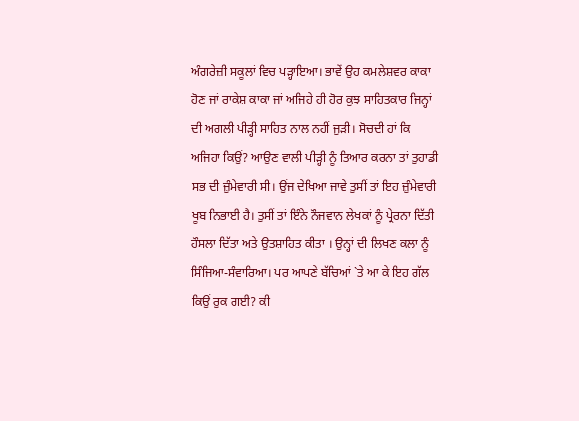ਅੰਗਰੇਜ਼ੀ ਸਕੂਲਾਂ ਵਿਚ ਪੜ੍ਹਾਇਆ। ਭਾਵੇਂ ਉਹ ਕਮਲੇਸ਼ਵਰ ਕਾਕਾ ਹੋਣ ਜਾਂ ਰਾਕੇਸ਼ ਕਾਕਾ ਜਾਂ ਅਜਿਹੇ ਹੀ ਹੋਰ ਕੁਝ ਸਾਹਿਤਕਾਰ ਜਿਨ੍ਹਾਂ ਦੀ ਅਗਲੀ ਪੀੜ੍ਹੀ ਸਾਹਿਤ ਨਾਲ ਨਹੀਂ ਜੁੜੀ। ਸੋਚਦੀ ਹਾਂ ਕਿ ਅਜਿਹਾ ਕਿਉਂ? ਆਉਣ ਵਾਲੀ ਪੀੜ੍ਹੀ ਨੂੰ ਤਿਆਰ ਕਰਨਾ ਤਾਂ ਤੁਹਾਡੀ ਸਭ ਦੀ ਜ਼ੁੰਮੇਵਾਰੀ ਸੀ। ਉਂਜ ਦੇਖਿਆ ਜਾਵੇ ਤੁਸੀਂ ਤਾਂ ਇਹ ਜ਼ੁੰਮੇਵਾਰੀ ਖੂਬ ਨਿਭਾਈ ਹੈ। ਤੁਸੀਂ ਤਾਂ ਇੰਨੇ ਨੌਜਵਾਨ ਲੇਖਕਾਂ ਨੂੰ ਪ੍ਰੇਰਨਾ ਦਿੱਤੀ ਹੌਸਲਾ ਦਿੱਤਾ ਅਤੇ ਉਤਸ਼ਾਹਿਤ ਕੀਤਾ । ਉਨ੍ਹਾਂ ਦੀ ਲਿਖਣ ਕਲਾ ਨੂੰ ਸਿੰਜਿਆ-ਸੰਵਾਰਿਆ। ਪਰ ਆਪਣੇ ਬੱਚਿਆਂ `ਤੇ ਆ ਕੇ ਇਹ ਗੱਲ ਕਿਉਂ ਰੁਕ ਗਈ? ਕੀ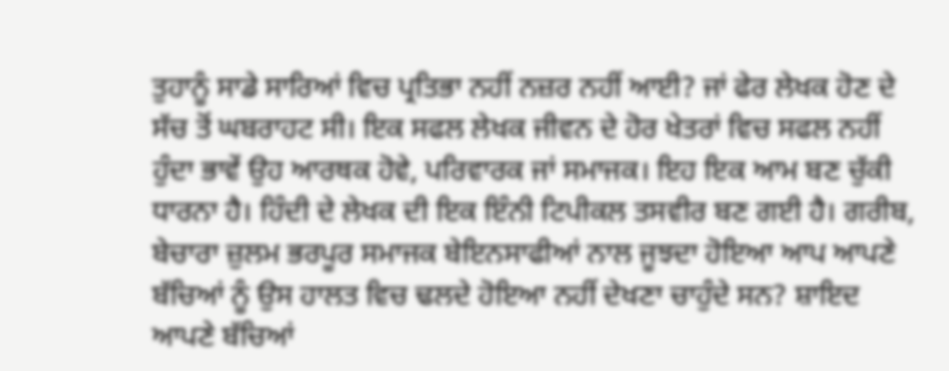ਤੁਹਾਨੂੰ ਸਾਡੇ ਸਾਰਿਆਂ ਵਿਚ ਪ੍ਰਤਿਭਾ ਨਹੀਂ ਨਜ਼ਰ ਨਹੀਂ ਆਈ? ਜਾਂ ਫੇਰ ਲੇਖਕ ਹੋਣ ਦੇ ਸੱਚ ਤੋਂ ਘਬਰਾਹਟ ਸੀ। ਇਕ ਸਫਲ ਲੇਖਕ ਜੀਵਨ ਦੇ ਹੋਰ ਖੇਤਰਾਂ ਵਿਚ ਸਫਲ ਨਹੀਂ ਹੁੰਦਾ ਭਾਵੇਂ ਉਹ ਆਰਥਕ ਹੋਵੇ, ਪਰਿਵਾਰਕ ਜਾਂ ਸਮਾਜਕ। ਇਹ ਇਕ ਆਮ ਬਣ ਚੁੱਕੀ ਧਾਰਨਾ ਹੈ। ਹਿੰਦੀ ਦੇ ਲੇਖਕ ਦੀ ਇਕ ਇੰਨੀ ਟਿਪੀਕਲ ਤਸਵੀਰ ਬਣ ਗਈ ਹੈ। ਗਰੀਬ, ਬੇਚਾਰਾ ਜ਼ੁਲਮ ਭਰਪੂਰ ਸਮਾਜਕ ਬੇਇਨਸਾਫੀਆਂ ਨਾਲ ਜੂਝਦਾ ਹੋਇਆ ਆਪ ਆਪਣੇ ਬੱਚਿਆਂ ਨੂੰ ਉਸ ਹਾਲਤ ਵਿਚ ਢਲਦੇ ਹੋਇਆ ਨਹੀਂ ਦੇਖਣਾ ਚਾਹੁੰਦੇ ਸਨ? ਸ਼ਾਇਦ ਆਪਣੇ ਬੱਚਿਆਂ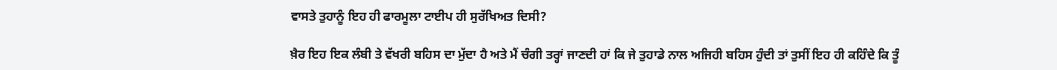ਵਾਸਤੇ ਤੁਹਾਨੂੰ ਇਹ ਹੀ ਫਾਰਮੂਲਾ ਟਾਈਪ ਹੀ ਸੁਰੱਖਿਅਤ ਦਿਸੀ?

ਖ਼ੈਰ ਇਹ ਇਕ ਲੰਬੀ ਤੇ ਵੱਖਰੀ ਬਹਿਸ ਦਾ ਮੁੱਦਾ ਹੈ ਅਤੇ ਮੈਂ ਚੰਗੀ ਤਰ੍ਹਾਂ ਜਾਣਦੀ ਹਾਂ ਕਿ ਜੇ ਤੁਹਾਡੇ ਨਾਲ ਅਜਿਹੀ ਬਹਿਸ ਹੁੰਦੀ ਤਾਂ ਤੁਸੀਂ ਇਹ ਹੀ ਕਹਿੰਦੇ ਕਿ ਤੂੰ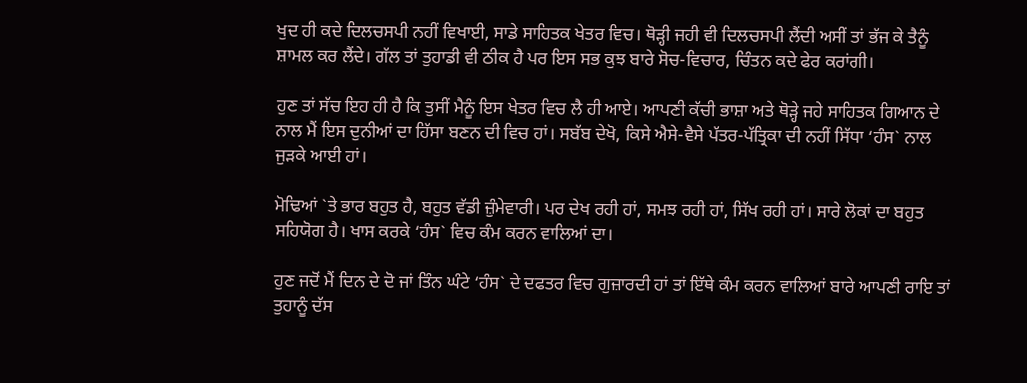ਖੁਦ ਹੀ ਕਦੇ ਦਿਲਚਸਪੀ ਨਹੀਂ ਵਿਖਾਈ, ਸਾਡੇ ਸਾਹਿਤਕ ਖੇਤਰ ਵਿਚ। ਥੋੜ੍ਹੀ ਜਹੀ ਵੀ ਦਿਲਚਸਪੀ ਲੈਂਦੀ ਅਸੀਂ ਤਾਂ ਭੱਜ ਕੇ ਤੈਨੂੰ ਸ਼ਾਮਲ ਕਰ ਲੈਂਦੇ। ਗੱਲ ਤਾਂ ਤੁਹਾਡੀ ਵੀ ਠੀਕ ਹੈ ਪਰ ਇਸ ਸਭ ਕੁਝ ਬਾਰੇ ਸੋਚ-ਵਿਚਾਰ, ਚਿੰਤਨ ਕਦੇ ਫੇਰ ਕਰਾਂਗੀ।

ਹੁਣ ਤਾਂ ਸੱਚ ਇਹ ਹੀ ਹੈ ਕਿ ਤੁਸੀਂ ਮੈਨੂੰ ਇਸ ਖੇਤਰ ਵਿਚ ਲੈ ਹੀ ਆਏ। ਆਪਣੀ ਕੱਚੀ ਭਾਸ਼ਾ ਅਤੇ ਥੋੜ੍ਹੇ ਜਹੇ ਸਾਹਿਤਕ ਗਿਆਨ ਦੇ ਨਾਲ ਮੈਂ ਇਸ ਦੁਨੀਆਂ ਦਾ ਹਿੱਸਾ ਬਣਨ ਦੀ ਵਿਚ ਹਾਂ। ਸਬੱਬ ਦੇਖੋ, ਕਿਸੇ ਐਸੇ-ਵੈਸੇ ਪੱਤਰ-ਪੱਤ੍ਰਿਕਾ ਦੀ ਨਹੀਂ ਸਿੱਧਾ ‘ਹੰਸ` ਨਾਲ ਜੁੜਕੇ ਆਈ ਹਾਂ।

ਮੋਢਿਆਂ `ਤੇ ਭਾਰ ਬਹੁਤ ਹੈ, ਬਹੁਤ ਵੱਡੀ ਜ਼ੁੰਮੇਵਾਰੀ। ਪਰ ਦੇਖ ਰਹੀ ਹਾਂ, ਸਮਝ ਰਹੀ ਹਾਂ, ਸਿੱਖ ਰਹੀ ਹਾਂ। ਸਾਰੇ ਲੋਕਾਂ ਦਾ ਬਹੁਤ ਸਹਿਯੋਗ ਹੈ। ਖਾਸ ਕਰਕੇ ‘ਹੰਸ` ਵਿਚ ਕੰਮ ਕਰਨ ਵਾਲਿਆਂ ਦਾ।

ਹੁਣ ਜਦੋਂ ਮੈਂ ਦਿਨ ਦੇ ਦੋ ਜਾਂ ਤਿੰਨ ਘੰਟੇ ‘ਹੰਸ` ਦੇ ਦਫਤਰ ਵਿਚ ਗੁਜ਼ਾਰਦੀ ਹਾਂ ਤਾਂ ਇੱਥੇ ਕੰਮ ਕਰਨ ਵਾਲਿਆਂ ਬਾਰੇ ਆਪਣੀ ਰਾਇ ਤਾਂ ਤੁਹਾਨੂੰ ਦੱਸ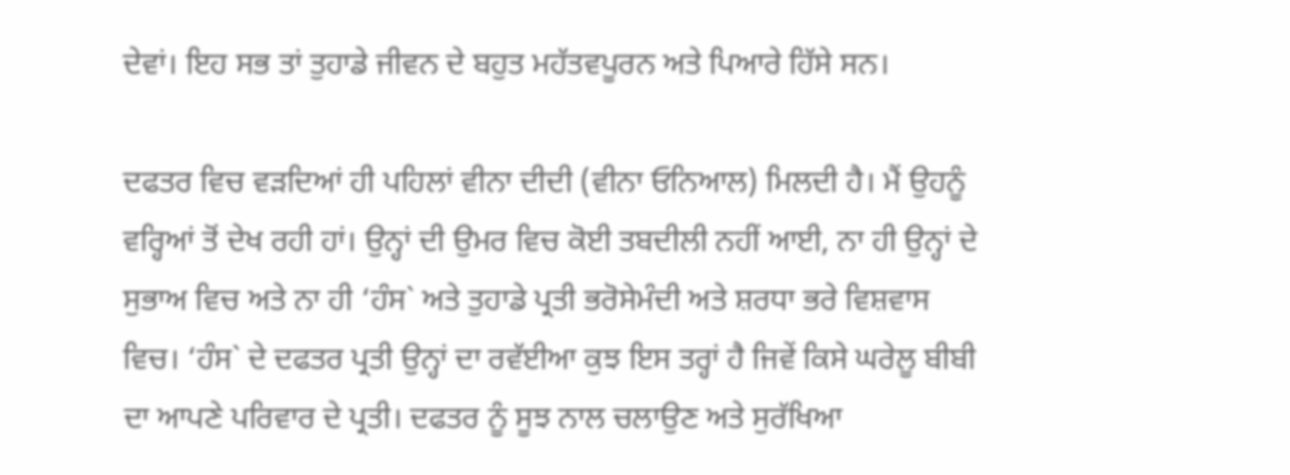ਦੇਵਾਂ। ਇਹ ਸਭ ਤਾਂ ਤੁਹਾਡੇ ਜੀਵਨ ਦੇ ਬਹੁਤ ਮਹੱਤਵਪੂਰਨ ਅਤੇ ਪਿਆਰੇ ਹਿੱਸੇ ਸਨ।

ਦਫਤਰ ਵਿਚ ਵੜਦਿਆਂ ਹੀ ਪਹਿਲਾਂ ਵੀਨਾ ਦੀਦੀ (ਵੀਨਾ ਓਨਿਆਲ) ਮਿਲਦੀ ਹੈ। ਮੈਂ ਉਹਨੂੰ ਵਰ੍ਹਿਆਂ ਤੋਂ ਦੇਖ ਰਹੀ ਹਾਂ। ਉਨ੍ਹਾਂ ਦੀ ਉਮਰ ਵਿਚ ਕੋਈ ਤਬਦੀਲੀ ਨਹੀਂ ਆਈ, ਨਾ ਹੀ ਉਨ੍ਹਾਂ ਦੇ ਸੁਭਾਅ ਵਿਚ ਅਤੇ ਨਾ ਹੀ ‘ਹੰਸ` ਅਤੇ ਤੁਹਾਡੇ ਪ੍ਰਤੀ ਭਰੋਸੇਮੰਦੀ ਅਤੇ ਸ਼ਰਧਾ ਭਰੇ ਵਿਸ਼ਵਾਸ ਵਿਚ। ‘ਹੰਸ` ਦੇ ਦਫਤਰ ਪ੍ਰਤੀ ਉਨ੍ਹਾਂ ਦਾ ਰਵੱਈਆ ਕੁਝ ਇਸ ਤਰ੍ਹਾਂ ਹੈ ਜਿਵੇਂ ਕਿਸੇ ਘਰੇਲੂ ਬੀਬੀ ਦਾ ਆਪਣੇ ਪਰਿਵਾਰ ਦੇ ਪ੍ਰਤੀ। ਦਫਤਰ ਨੂੰ ਸੂਝ ਨਾਲ ਚਲਾਉਣ ਅਤੇ ਸੁਰੱਖਿਆ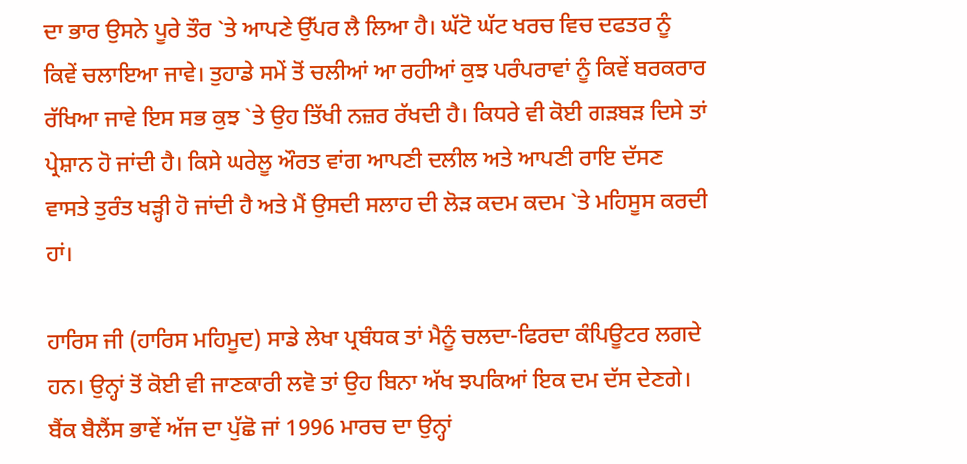ਦਾ ਭਾਰ ਉਸਨੇ ਪੂਰੇ ਤੌਰ `ਤੇ ਆਪਣੇ ਉੱਪਰ ਲੈ ਲਿਆ ਹੈ। ਘੱਟੋ ਘੱਟ ਖਰਚ ਵਿਚ ਦਫਤਰ ਨੂੰ ਕਿਵੇਂ ਚਲਾਇਆ ਜਾਵੇ। ਤੁਹਾਡੇ ਸਮੇਂ ਤੋਂ ਚਲੀਆਂ ਆ ਰਹੀਆਂ ਕੁਝ ਪਰੰਪਰਾਵਾਂ ਨੂੰ ਕਿਵੇਂ ਬਰਕਰਾਰ ਰੱਖਿਆ ਜਾਵੇ ਇਸ ਸਭ ਕੁਝ `ਤੇ ਉਹ ਤਿੱਖੀ ਨਜ਼ਰ ਰੱਖਦੀ ਹੈ। ਕਿਧਰੇ ਵੀ ਕੋਈ ਗੜਬੜ ਦਿਸੇ ਤਾਂ ਪ੍ਰੇਸ਼ਾਨ ਹੋ ਜਾਂਦੀ ਹੈ। ਕਿਸੇ ਘਰੇਲੂ ਔਰਤ ਵਾਂਗ ਆਪਣੀ ਦਲੀਲ ਅਤੇ ਆਪਣੀ ਰਾਇ ਦੱਸਣ ਵਾਸਤੇ ਤੁਰੰਤ ਖੜ੍ਹੀ ਹੋ ਜਾਂਦੀ ਹੈ ਅਤੇ ਮੈਂ ਉਸਦੀ ਸਲਾਹ ਦੀ ਲੋੜ ਕਦਮ ਕਦਮ `ਤੇ ਮਹਿਸੂਸ ਕਰਦੀ ਹਾਂ।

ਹਾਰਿਸ ਜੀ (ਹਾਰਿਸ ਮਹਿਮੂਦ) ਸਾਡੇ ਲੇਖਾ ਪ੍ਰਬੰਧਕ ਤਾਂ ਮੈਨੂੰ ਚਲਦਾ-ਫਿਰਦਾ ਕੰਪਿਊਟਰ ਲਗਦੇ ਹਨ। ਉਨ੍ਹਾਂ ਤੋਂ ਕੋਈ ਵੀ ਜਾਣਕਾਰੀ ਲਵੋ ਤਾਂ ਉਹ ਬਿਨਾ ਅੱਖ ਝਪਕਿਆਂ ਇਕ ਦਮ ਦੱਸ ਦੇਣਗੇ। ਬੈਂਕ ਬੈਲੈਂਸ ਭਾਵੇਂ ਅੱਜ ਦਾ ਪੁੱਛੋ ਜਾਂ 1996 ਮਾਰਚ ਦਾ ਉਨ੍ਹਾਂ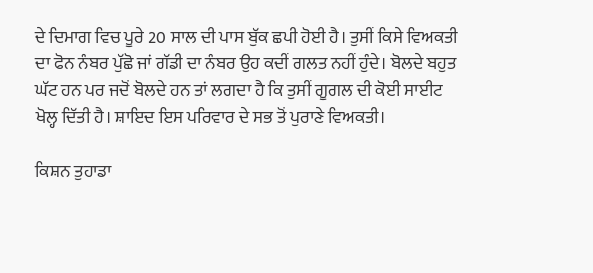ਦੇ ਦਿਮਾਗ ਵਿਚ ਪੂਰੇ 20 ਸਾਲ ਦੀ ਪਾਸ ਬੁੱਕ ਛਪੀ ਹੋਈ ਹੈ। ਤੁਸੀਂ ਕਿਸੇ ਵਿਅਕਤੀ ਦਾ ਫੋਨ ਨੰਬਰ ਪੁੱਛੋ ਜਾਂ ਗੱਡੀ ਦਾ ਨੰਬਰ ਉਹ ਕਦੀਂ ਗਲਤ ਨਹੀਂ ਹੁੰਦੇ। ਬੋਲਦੇ ਬਹੁਤ ਘੱਟ ਹਨ ਪਰ ਜਦੋਂ ਬੋਲਦੇ ਹਨ ਤਾਂ ਲਗਦਾ ਹੈ ਕਿ ਤੁਸੀਂ ਗੂਗਲ ਦੀ ਕੋਈ ਸਾਈਟ ਖੋਲ੍ਹ ਦਿੱਤੀ ਹੈ। ਸ਼ਾਇਦ ਇਸ ਪਰਿਵਾਰ ਦੇ ਸਭ ਤੋਂ ਪੁਰਾਣੇ ਵਿਅਕਤੀ।

ਕਿਸ਼ਨ ਤੁਹਾਡਾ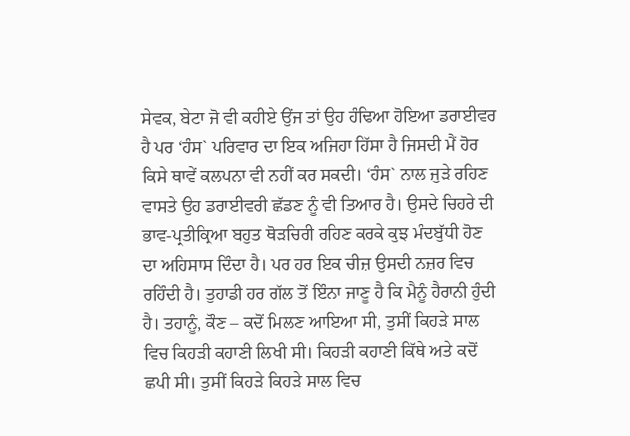ਸੇਵਕ, ਬੇਟਾ ਜੋ ਵੀ ਕਹੀਏ ਉਂਜ ਤਾਂ ਉਹ ਹੰਢਿਆ ਹੋਇਆ ਡਰਾਈਵਰ ਹੈ ਪਰ ‘ਹੰਸ` ਪਰਿਵਾਰ ਦਾ ਇਕ ਅਜਿਹਾ ਹਿੱਸਾ ਹੈ ਜਿਸਦੀ ਮੈਂ ਹੋਰ ਕਿਸੇ ਥਾਵੇਂ ਕਲਪਨਾ ਵੀ ਨਹੀਂ ਕਰ ਸਕਦੀ। ‘ਹੰਸ` ਨਾਲ ਜੁੜੇ ਰਹਿਣ ਵਾਸਤੇ ਉਹ ਡਰਾਈਵਰੀ ਛੱਡਣ ਨੂੰ ਵੀ ਤਿਆਰ ਹੈ। ਉਸਦੇ ਚਿਹਰੇ ਦੀ ਭਾਵ-ਪ੍ਰਤੀਕ੍ਰਿਆ ਬਹੁਤ ਥੋੜਚਿਰੀ ਰਹਿਣ ਕਰਕੇ ਕੁਝ ਮੰਦਬੁੱਧੀ ਹੋਣ ਦਾ ਅਹਿਸਾਸ ਦਿੰਦਾ ਹੈ। ਪਰ ਹਰ ਇਕ ਚੀਜ਼ ਉਸਦੀ ਨਜ਼ਰ ਵਿਚ ਰਹਿੰਦੀ ਹੈ। ਤੁਹਾਡੀ ਹਰ ਗੱਲ ਤੋਂ ਇੰਨਾ ਜਾਣੂ ਹੈ ਕਿ ਮੈਨੂੰ ਹੈਰਾਨੀ ਹੁੰਦੀ ਹੈ। ਤਹਾਨੂੰ, ਕੌਣ – ਕਦੋਂ ਮਿਲਣ ਆਇਆ ਸੀ, ਤੁਸੀਂ ਕਿਹੜੇ ਸਾਲ ਵਿਚ ਕਿਹੜੀ ਕਹਾਣੀ ਲਿਖੀ ਸੀ। ਕਿਹੜੀ ਕਹਾਣੀ ਕਿੱਥੇ ਅਤੇ ਕਦੋਂ ਛਪੀ ਸੀ। ਤੁਸੀਂ ਕਿਹੜੇ ਕਿਹੜੇ ਸਾਲ ਵਿਚ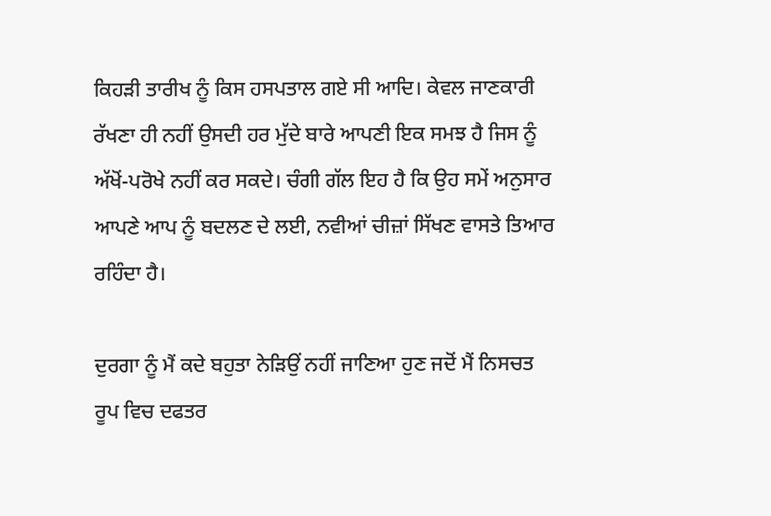ਕਿਹੜੀ ਤਾਰੀਖ ਨੂੰ ਕਿਸ ਹਸਪਤਾਲ ਗਏ ਸੀ ਆਦਿ। ਕੇਵਲ ਜਾਣਕਾਰੀ ਰੱਖਣਾ ਹੀ ਨਹੀਂ ਉਸਦੀ ਹਰ ਮੁੱਦੇ ਬਾਰੇ ਆਪਣੀ ਇਕ ਸਮਝ ਹੈ ਜਿਸ ਨੂੰ ਅੱਖੋਂ-ਪਰੋਖੇ ਨਹੀਂ ਕਰ ਸਕਦੇ। ਚੰਗੀ ਗੱਲ ਇਹ ਹੈ ਕਿ ਉਹ ਸਮੇਂ ਅਨੁਸਾਰ ਆਪਣੇ ਆਪ ਨੂੰ ਬਦਲਣ ਦੇ ਲਈ, ਨਵੀਆਂ ਚੀਜ਼ਾਂ ਸਿੱਖਣ ਵਾਸਤੇ ਤਿਆਰ ਰਹਿੰਦਾ ਹੈ।

ਦੁਰਗਾ ਨੂੰ ਮੈਂ ਕਦੇ ਬਹੁਤਾ ਨੇੜਿਉਂ ਨਹੀਂ ਜਾਣਿਆ ਹੁਣ ਜਦੋਂ ਮੈਂ ਨਿਸਚਤ ਰੂਪ ਵਿਚ ਦਫਤਰ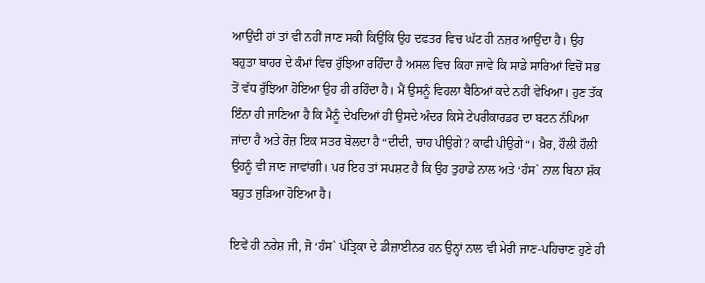ਆਉਂਦੀ ਹਾਂ ਤਾਂ ਵੀ ਨਹੀਂ ਜਾਣ ਸਕੀ ਕਿਉਂਕਿ ਉਹ ਦਫਤਰ ਵਿਚ ਘੱਟ ਹੀ ਨਜ਼ਰ ਆਉਂਦਾ ਹੈ। ਉਹ ਬਹੁਤਾ ਬਾਹਰ ਦੇ ਕੰਮਾਂ ਵਿਚ ਰੁੱਝਿਆ ਰਹਿੰਦਾ ਹੈ ਅਸਲ ਵਿਚ ਕਿਹਾ ਜਾਵੇ ਕਿ ਸਾਡੇ ਸਾਰਿਆਂ ਵਿਚੋਂ ਸਭ ਤੋਂ ਵੱਧ ਰੁੱਝਿਆ ਹੋਇਆ ਉਹ ਹੀ ਰਹਿੰਦਾ ਹੈ। ਮੈਂ ਉਸਨੂੰ ਵਿਹਲਾ ਬੈਠਿਆਂ ਕਦੇ ਨਹੀਂ ਵੇਖਿਆ। ਹੁਣ ਤੱਕ ਇੰਨਾ ਹੀ ਜਾਣਿਆ ਹੈ ਕਿ ਮੈਨੂੰ ਦੇਖਦਿਆਂ ਹੀ ਉਸਦੇ ਅੰਦਰ ਕਿਸੇ ਟੇਪਰੀਕਾਰਡਰ ਦਾ ਬਟਨ ਨੱਪਿਆ ਜਾਂਦਾ ਹੈ ਅਤੇ ਰੋਜ਼ ਇਕ ਸਤਰ ਬੋਲਦਾ ਹੈ “ਦੀਦੀ, ਚਾਹ ਪੀਉਗੇ? ਕਾਫੀ ਪੀਉਗੇ“। ਖ਼ੈਰ, ਹੌਲੀ ਹੌਲੀ ਉਹਨੂੰ ਵੀ ਜਾਣ ਜਾਵਾਂਗੀ। ਪਰ ਇਹ ਤਾਂ ਸਪਸ਼ਟ ਹੈ ਕਿ ਉਹ ਤੁਹਾਡੇ ਨਾਲ ਅਤੇ ‘ਹੰਸ` ਨਾਲ ਬਿਨਾ ਸ਼ੱਕ ਬਹੁਤ ਜੁੜਿਆ ਹੋਇਆ ਹੈ।

ਇਵੇਂ ਹੀ ਨਰੇਸ਼ ਜੀ, ਜੋ ‘ਹੰਸ` ਪੱਤ੍ਰਿਕਾ ਦੇ ਡੀਜ਼ਾਈਨਰ ਹਨ ਉਨ੍ਹਾਂ ਨਾਲ ਵੀ ਮੇਰੀ ਜਾਣ-ਪਹਿਚਾਣ ਹੁਣੇ ਹੀ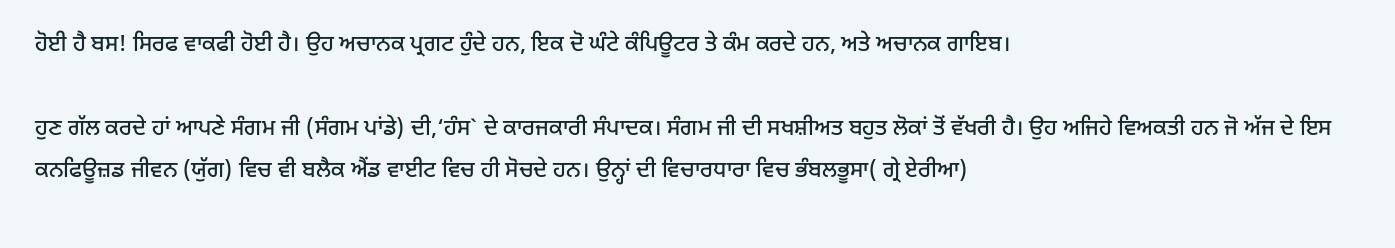ਹੋਈ ਹੈ ਬਸ! ਸਿਰਫ ਵਾਕਫੀ ਹੋਈ ਹੈ। ਉਹ ਅਚਾਨਕ ਪ੍ਰਗਟ ਹੁੰਦੇ ਹਨ, ਇਕ ਦੋ ਘੰਟੇ ਕੰਪਿਊਟਰ ਤੇ ਕੰਮ ਕਰਦੇ ਹਨ, ਅਤੇ ਅਚਾਨਕ ਗਾਇਬ।

ਹੁਣ ਗੱਲ ਕਰਦੇ ਹਾਂ ਆਪਣੇ ਸੰਗਮ ਜੀ (ਸੰਗਮ ਪਾਂਡੇ) ਦੀ,‘ਹੰਸ` ਦੇ ਕਾਰਜਕਾਰੀ ਸੰਪਾਦਕ। ਸੰਗਮ ਜੀ ਦੀ ਸਖਸ਼ੀਅਤ ਬਹੁਤ ਲੋਕਾਂ ਤੋਂ ਵੱਖਰੀ ਹੈ। ਉਹ ਅਜਿਹੇ ਵਿਅਕਤੀ ਹਨ ਜੋ ਅੱਜ ਦੇ ਇਸ ਕਨਫਿਊਜ਼ਡ ਜੀਵਨ (ਯੁੱਗ) ਵਿਚ ਵੀ ਬਲੈਕ ਐਂਡ ਵਾਈਟ ਵਿਚ ਹੀ ਸੋਚਦੇ ਹਨ। ਉਨ੍ਹਾਂ ਦੀ ਵਿਚਾਰਧਾਰਾ ਵਿਚ ਭੰਬਲਭੂਸਾ( ਗ੍ਰੇ ਏਰੀਆ)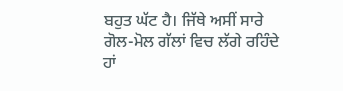ਬਹੁਤ ਘੱਟ ਹੈ। ਜਿੱਥੇ ਅਸੀਂ ਸਾਰੇ ਗੋਲ-ਮੋਲ ਗੱਲਾਂ ਵਿਚ ਲੱਗੇ ਰਹਿੰਦੇ ਹਾਂ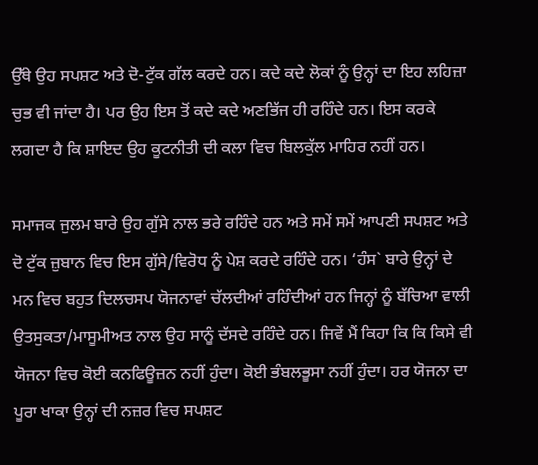ਉੱਥੇ ਉਹ ਸਪਸ਼ਟ ਅਤੇ ਦੋ-ਟੁੱਕ ਗੱਲ ਕਰਦੇ ਹਨ। ਕਦੇ ਕਦੇ ਲੋਕਾਂ ਨੂੰ ਉਨ੍ਹਾਂ ਦਾ ਇਹ ਲਹਿਜ਼ਾ ਚੁਭ ਵੀ ਜਾਂਦਾ ਹੈ। ਪਰ ਉਹ ਇਸ ਤੋਂ ਕਦੇ ਕਦੇ ਅਣਭਿੱਜ ਹੀ ਰਹਿੰਦੇ ਹਨ। ਇਸ ਕਰਕੇ ਲਗਦਾ ਹੈ ਕਿ ਸ਼ਾਇਦ ਉਹ ਕੂਟਨੀਤੀ ਦੀ ਕਲਾ ਵਿਚ ਬਿਲਕੁੱਲ ਮਾਹਿਰ ਨਹੀਂ ਹਨ।

ਸਮਾਜਕ ਜੁਲਮ ਬਾਰੇ ਉਹ ਗੁੱਸੇ ਨਾਲ ਭਰੇ ਰਹਿੰਦੇ ਹਨ ਅਤੇ ਸਮੇਂ ਸਮੇਂ ਆਪਣੀ ਸਪਸ਼ਟ ਅਤੇ ਦੋ ਟੁੱਕ ਜ਼ੁਬਾਨ ਵਿਚ ਇਸ ਗੁੱਸੇ/ਵਿਰੋਧ ਨੂੰ ਪੇਸ਼ ਕਰਦੇ ਰਹਿੰਦੇ ਹਨ। ‘ਹੰਸ` ਬਾਰੇ ਉਨ੍ਹਾਂ ਦੇ ਮਨ ਵਿਚ ਬਹੁਤ ਦਿਲਚਸਪ ਯੋਜਨਾਵਾਂ ਚੱਲਦੀਆਂ ਰਹਿੰਦੀਆਂ ਹਨ ਜਿਨ੍ਹਾਂ ਨੂੰ ਬੱਚਿਆ ਵਾਲੀ ਉਤਸੁਕਤਾ/ਮਾਸੂਮੀਅਤ ਨਾਲ ਉਹ ਸਾਨੂੰ ਦੱਸਦੇ ਰਹਿੰਦੇ ਹਨ। ਜਿਵੇਂ ਮੈਂ ਕਿਹਾ ਕਿ ਕਿ ਕਿਸੇ ਵੀ ਯੋਜਨਾ ਵਿਚ ਕੋਈ ਕਨਫਿਊਜ਼ਨ ਨਹੀਂ ਹੁੰਦਾ। ਕੋਈ ਭੰਬਲਭੂਸਾ ਨਹੀਂ ਹੁੰਦਾ। ਹਰ ਯੋਜਨਾ ਦਾ ਪੂਰਾ ਖਾਕਾ ਉਨ੍ਹਾਂ ਦੀ ਨਜ਼ਰ ਵਿਚ ਸਪਸ਼ਟ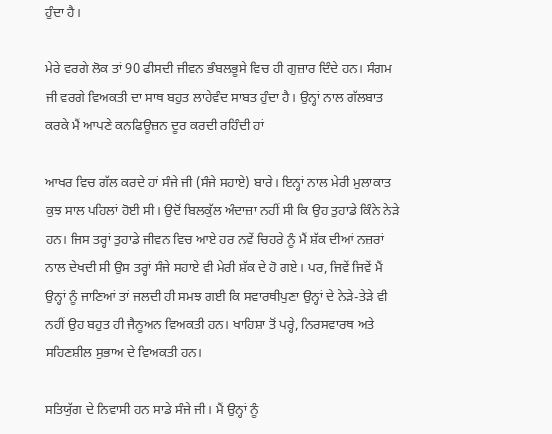ਹੁੰਦਾ ਹੈ।

ਮੇਰੇ ਵਰਗੇ ਲੋਕ ਤਾਂ 90 ਫੀਸਦੀ ਜੀਵਨ ਭੰਬਲਭੂਸੇ ਵਿਚ ਹੀ ਗੁਜ਼ਾਰ ਦਿੰਦੇ ਹਨ। ਸੰਗਮ ਜੀ ਵਰਗੇ ਵਿਅਕਤੀ ਦਾ ਸਾਥ ਬਹੁਤ ਲਾਹੇਵੰਦ ਸਾਬਤ ਹੁੰਦਾ ਹੈ। ਉਨ੍ਹਾਂ ਨਾਲ ਗੱਲਬਾਤ ਕਰਕੇ ਮੈਂ ਆਪਣੇ ਕਨਫਿਊਜ਼ਨ ਦੂਰ ਕਰਦੀ ਰਹਿੰਦੀ ਹਾਂ

ਆਖਰ ਵਿਚ ਗੱਲ ਕਰਦੇ ਹਾਂ ਸੰਜੇ ਜੀ (ਸੰਜੇ ਸਹਾਏ) ਬਾਰੇ। ਇਨ੍ਹਾਂ ਨਾਲ ਮੇਰੀ ਮੁਲਾਕਾਤ ਕੁਝ ਸਾਲ ਪਹਿਲਾਂ ਹੋਈ ਸੀ। ਉਦੋਂ ਬਿਲਕੁੱਲ ਅੰਦਾਜ਼ਾ ਨਹੀਂ ਸੀ ਕਿ ਉਹ ਤੁਹਾਡੇ ਕਿੰਨੇ ਨੇੜੇ ਹਨ। ਜਿਸ ਤਰ੍ਹਾਂ ਤੁਹਾਡੇ ਜੀਵਨ ਵਿਚ ਆਏ ਹਰ ਨਵੇਂ ਚਿਹਰੇ ਨੂੰ ਮੈਂ ਸ਼ੱਕ ਦੀਆਂ ਨਜ਼ਰਾਂ ਨਾਲ ਦੇਖਦੀ ਸੀ ਉਸ ਤਰ੍ਹਾਂ ਸੰਜੇ ਸਹਾਏ ਵੀ ਮੇਰੀ ਸ਼ੱਕ ਦੇ ਹੋ ਗਏ। ਪਰ, ਜਿਵੇਂ ਜਿਵੇਂ ਮੈਂ ਉਨ੍ਹਾਂ ਨੂੰ ਜਾਣਿਆਂ ਤਾਂ ਜਲਦੀ ਹੀ ਸਮਝ ਗਈ ਕਿ ਸਵਾਰਥੀਪੁਣਾ ਉਨ੍ਹਾਂ ਦੇ ਨੇੜੇ-ਤੇੜੇ ਵੀ ਨਹੀਂ ਉਹ ਬਹੁਤ ਹੀ ਜੈਨੂਅਨ ਵਿਅਕਤੀ ਹਨ। ਖਾਹਿਸ਼ਾ ਤੋਂ ਪਰ੍ਹੇ, ਨਿਰਸਵਾਰਥ ਅਤੇ ਸਹਿਣਸ਼ੀਲ ਸੁਭਾਅ ਦੇ ਵਿਅਕਤੀ ਹਨ।

ਸਤਿਯੁੱਗ ਦੇ ਨਿਵਾਸੀ ਹਨ ਸਾਡੇ ਸੰਜੇ ਜੀ। ਮੈਂ ਉਨ੍ਹਾਂ ਨੂੰ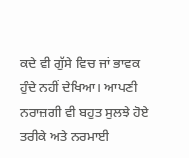ਕਦੇ ਵੀ ਗੁੱਸੇ ਵਿਚ ਜਾਂ ਭਾਵਕ ਹੁੰਦੇ ਨਹੀਂ ਦੇਖਿਆ। ਆਪਣੀ ਨਰਾਜ਼ਗੀ ਵੀ ਬਹੁਤ ਸੁਲਝੇ ਹੋਏ ਤਰੀਕੇ ਅਤੇ ਨਰਮਾਈ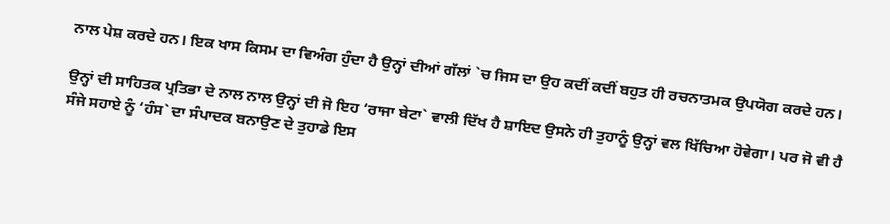ਨਾਲ ਪੇਸ਼ ਕਰਦੇ ਹਨ। ਇਕ ਖਾਸ ਕਿਸਮ ਦਾ ਵਿਅੰਗ ਹੁੰਦਾ ਹੈ ਉਨ੍ਹਾਂ ਦੀਆਂ ਗੱਲਾਂ `ਚ ਜਿਸ ਦਾ ਉਹ ਕਦੀਂ ਕਦੀਂ ਬਹੁਤ ਹੀ ਰਚਨਾਤਮਕ ਉਪਯੋਗ ਕਰਦੇ ਹਨ।

ਉਨ੍ਹਾਂ ਦੀ ਸਾਹਿਤਕ ਪ੍ਰਤਿਭਾ ਦੇ ਨਾਲ ਨਾਲ ਉਨ੍ਹਾਂ ਦੀ ਜੋ ਇਹ ‘ਰਾਜਾ ਬੇਟਾ` ਵਾਲੀ ਦਿੱਖ ਹੈ ਸ਼ਾਇਦ ਉਸਨੇ ਹੀ ਤੁਹਾਨੂੰ ਉਨ੍ਹਾਂ ਵਲ ਖਿੱਚਿਆ ਹੋਵੇਗਾ। ਪਰ ਜੋ ਵੀ ਹੈ ਸੰਜੇ ਸਹਾਏ ਨੂੰ ‘ਹੰਸ` ਦਾ ਸੰਪਾਦਕ ਬਨਾਉਣ ਦੇ ਤੁਹਾਡੇ ਇਸ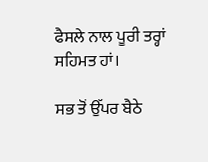ਫੈਸਲੇ ਨਾਲ ਪੂਰੀ ਤਰ੍ਹਾਂ ਸਹਿਮਤ ਹਾਂ।

ਸਭ ਤੋਂ ਉੱਪਰ ਬੈਠੇ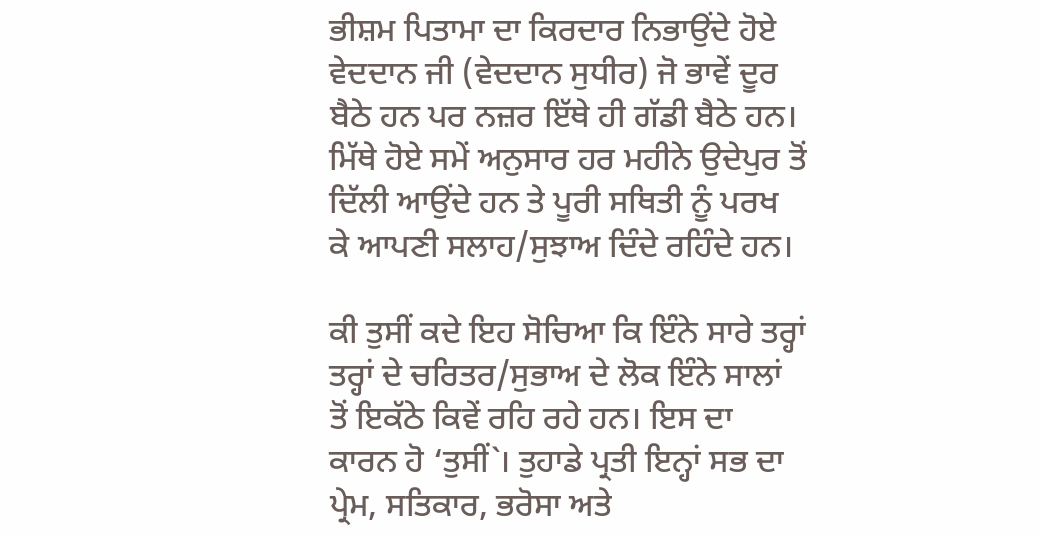ਭੀਸ਼ਮ ਪਿਤਾਮਾ ਦਾ ਕਿਰਦਾਰ ਨਿਭਾਉਂਦੇ ਹੋਏ ਵੇਦਦਾਨ ਜੀ (ਵੇਦਦਾਨ ਸੁਧੀਰ) ਜੋ ਭਾਵੇਂ ਦੂਰ ਬੈਠੇ ਹਨ ਪਰ ਨਜ਼ਰ ਇੱਥੇ ਹੀ ਗੱਡੀ ਬੈਠੇ ਹਨ। ਮਿੱਥੇ ਹੋਏ ਸਮੇਂ ਅਨੁਸਾਰ ਹਰ ਮਹੀਨੇ ਉਦੇਪੁਰ ਤੋਂ ਦਿੱਲੀ ਆਉਂਦੇ ਹਨ ਤੇ ਪੂਰੀ ਸਥਿਤੀ ਨੂੰ ਪਰਖ ਕੇ ਆਪਣੀ ਸਲਾਹ/ਸੁਝਾਅ ਦਿੰਦੇ ਰਹਿੰਦੇ ਹਨ।

ਕੀ ਤੁਸੀਂ ਕਦੇ ਇਹ ਸੋਚਿਆ ਕਿ ਇੰਨੇ ਸਾਰੇ ਤਰ੍ਹਾਂ ਤਰ੍ਹਾਂ ਦੇ ਚਰਿਤਰ/ਸੁਭਾਅ ਦੇ ਲੋਕ ਇੰਨੇ ਸਾਲਾਂ ਤੋਂ ਇਕੱਠੇ ਕਿਵੇਂ ਰਹਿ ਰਹੇ ਹਨ। ਇਸ ਦਾ ਕਾਰਨ ਹੋ ‘ਤੁਸੀਂ`। ਤੁਹਾਡੇ ਪ੍ਰਤੀ ਇਨ੍ਹਾਂ ਸਭ ਦਾ ਪ੍ਰੇਮ, ਸਤਿਕਾਰ, ਭਰੋਸਾ ਅਤੇ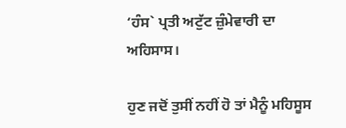‘ਹੰਸ` ਪ੍ਰਤੀ ਅਟੁੱਟ ਜ਼ੁੰਮੇਵਾਰੀ ਦਾ ਅਹਿਸਾਸ।

ਹੁਣ ਜਦੋਂ ਤੁਸੀਂ ਨਹੀਂ ਹੋ ਤਾਂ ਮੈਨੂੰ ਮਹਿਸੂਸ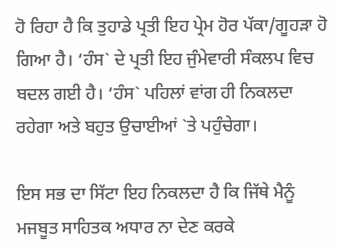ਹੋ ਰਿਹਾ ਹੈ ਕਿ ਤੁਹਾਡੇ ਪ੍ਰਤੀ ਇਹ ਪ੍ਰੇਮ ਹੋਰ ਪੱਕਾ/ਗੂਹੜਾ ਹੋ ਗਿਆ ਹੈ। ‘ਹੰਸ` ਦੇ ਪ੍ਰਤੀ ਇਹ ਜੁੰਮੇਵਾਰੀ ਸੰਕਲਪ ਵਿਚ ਬਦਲ ਗਈ ਹੈ। ‘ਹੰਸ` ਪਹਿਲਾਂ ਵਾਂਗ ਹੀ ਨਿਕਲਦਾ ਰਹੇਗਾ ਅਤੇ ਬਹੁਤ ਉਚਾਈਆਂ `ਤੇ ਪਹੁੰਚੇਗਾ।

ਇਸ ਸਭ ਦਾ ਸਿੱਟਾ ਇਹ ਨਿਕਲਦਾ ਹੈ ਕਿ ਜਿੱਥੇ ਮੈਨੂੰ ਮਜਬੂਤ ਸਾਹਿਤਕ ਅਧਾਰ ਨਾ ਦੇਣ ਕਰਕੇ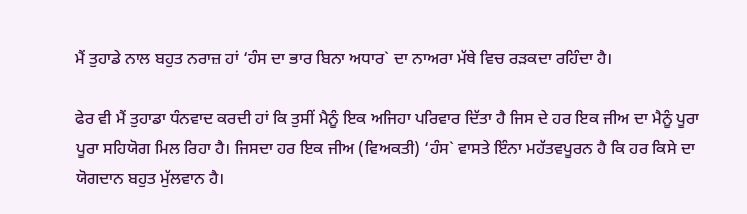ਮੈਂ ਤੁਹਾਡੇ ਨਾਲ ਬਹੁਤ ਨਰਾਜ਼ ਹਾਂ ‘ਹੰਸ ਦਾ ਭਾਰ ਬਿਨਾ ਅਧਾਰ` ਦਾ ਨਾਅਰਾ ਮੱਥੇ ਵਿਚ ਰੜਕਦਾ ਰਹਿੰਦਾ ਹੈ।

ਫੇਰ ਵੀ ਮੈਂ ਤੁਹਾਡਾ ਧੰਨਵਾਦ ਕਰਦੀ ਹਾਂ ਕਿ ਤੁਸੀਂ ਮੈਨੂੰ ਇਕ ਅਜਿਹਾ ਪਰਿਵਾਰ ਦਿੱਤਾ ਹੈ ਜਿਸ ਦੇ ਹਰ ਇਕ ਜੀਅ ਦਾ ਮੈਨੂੰ ਪੂਰਾ ਪੂਰਾ ਸਹਿਯੋਗ ਮਿਲ ਰਿਹਾ ਹੈ। ਜਿਸਦਾ ਹਰ ਇਕ ਜੀਅ (ਵਿਅਕਤੀ) ‘ਹੰਸ` ਵਾਸਤੇ ਇੰਨਾ ਮਹੱਤਵਪੂਰਨ ਹੈ ਕਿ ਹਰ ਕਿਸੇ ਦਾ ਯੋਗਦਾਨ ਬਹੁਤ ਮੁੱਲਵਾਨ ਹੈ।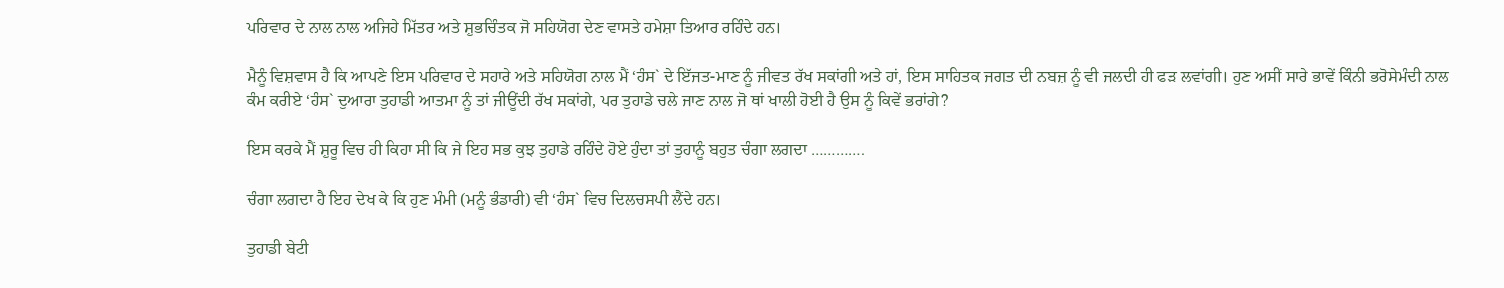ਪਰਿਵਾਰ ਦੇ ਨਾਲ ਨਾਲ ਅਜਿਹੇ ਮਿੱਤਰ ਅਤੇ ਸ਼ੁਭਚਿੰਤਕ ਜੋ ਸਹਿਯੋਗ ਦੇਣ ਵਾਸਤੇ ਹਮੇਸ਼ਾ ਤਿਆਰ ਰਹਿੰਦੇ ਹਨ।

ਮੈਨੂੰ ਵਿਸ਼ਵਾਸ ਹੈ ਕਿ ਆਪਣੇ ਇਸ ਪਰਿਵਾਰ ਦੇ ਸਹਾਰੇ ਅਤੇ ਸਹਿਯੋਗ ਨਾਲ ਮੈਂ ‘ਹੰਸ` ਦੇ ਇੱਜਤ-ਮਾਣ ਨੂੰ ਜੀਵਤ ਰੱਖ ਸਕਾਂਗੀ ਅਤੇ ਹਾਂ, ਇਸ ਸਾਹਿਤਕ ਜਗਤ ਦੀ ਨਬਜ਼ ਨੂੰ ਵੀ ਜਲਦੀ ਹੀ ਫੜ ਲਵਾਂਗੀ। ਹੁਣ ਅਸੀਂ ਸਾਰੇ ਭਾਵੇਂ ਕਿੰਨੀ ਭਰੋਸੇਮੰਦੀ ਨਾਲ ਕੰਮ ਕਰੀਏ ‘ਹੰਸ` ਦੁਆਰਾ ਤੁਹਾਡੀ ਆਤਮਾ ਨੂੰ ਤਾਂ ਜੀਊਂਦੀ ਰੱਖ ਸਕਾਂਗੇ, ਪਰ ਤੁਹਾਡੇ ਚਲੇ ਜਾਣ ਨਾਲ ਜੋ ਥਾਂ ਖਾਲੀ ਹੋਈ ਹੈ ਉਸ ਨੂੰ ਕਿਵੇਂ ਭਰਾਂਗੇ?

ਇਸ ਕਰਕੇ ਮੈਂ ਸ਼ੁਰੂ ਵਿਚ ਹੀ ਕਿਹਾ ਸੀ ਕਿ ਜੇ ਇਹ ਸਭ ਕੁਝ ਤੁਹਾਡੇ ਰਹਿੰਦੇ ਹੋਏ ਹੁੰਦਾ ਤਾਂ ਤੁਹਾਨੂੰ ਬਹੁਤ ਚੰਗਾ ਲਗਦਾ ………….

ਚੰਗਾ ਲਗਦਾ ਹੈ ਇਹ ਦੇਖ ਕੇ ਕਿ ਹੁਣ ਮੰਮੀ (ਮਨੂੰ ਭੰਡਾਰੀ) ਵੀ ‘ਹੰਸ` ਵਿਚ ਦਿਲਚਸਪੀ ਲੈਂਦੇ ਹਨ।

ਤੁਹਾਡੀ ਬੇਟੀ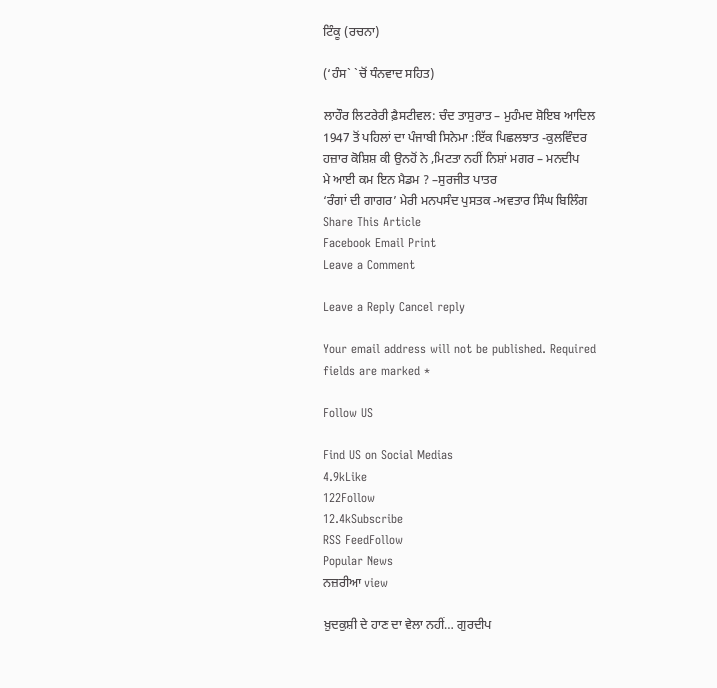ਟਿੰਕੂ (ਰਚਨਾ)

(‘ਹੰਸ` `ਚੋਂ ਧੰਨਵਾਦ ਸਹਿਤ)

ਲਾਹੌਰ ਲਿਟਰੇਰੀ ਫ਼ੈਸਟੀਵਲ: ਚੰਦ ਤਾਸੁਰਾਤ – ਮੁਹੰਮਦ ਸ਼ੋਇਬ ਆਦਿਲ
1947 ਤੋਂ ਪਹਿਲਾਂ ਦਾ ਪੰਜਾਬੀ ਸਿਨੇਮਾ :ਇੱਕ ਪਿਛਲਝਾਤ -ਕੁਲਵਿੰਦਰ
ਹਜ਼ਾਰ ਕੋਸ਼ਿਸ਼ ਕੀ ਉਨਹੋਂ ਨੇ ,ਮਿਟਤਾ ਨਹੀਂ ਨਿਸ਼ਾਂ ਮਗਰ – ਮਨਦੀਪ
ਮੇ ਆਈ ਕਮ ਇਨ ਮੈਡਮ ? –ਸੁਰਜੀਤ ਪਾਤਰ
‘ਰੰਗਾਂ ਦੀ ਗਾਗਰ’ ਮੇਰੀ ਮਨਪਸੰਦ ਪੁਸਤਕ -ਅਵਤਾਰ ਸਿੰਘ ਬਿਲਿੰਗ
Share This Article
Facebook Email Print
Leave a Comment

Leave a Reply Cancel reply

Your email address will not be published. Required fields are marked *

Follow US

Find US on Social Medias
4.9kLike
122Follow
12.4kSubscribe
RSS FeedFollow
Popular News
ਨਜ਼ਰੀਆ view

ਖ਼ੁਦਕੁਸ਼ੀ ਦੇ ਹਾਣ ਦਾ ਵੇਲਾ ਨਹੀਂ… ਗੁਰਦੀਪ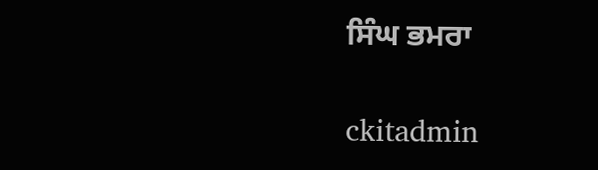ਸਿੰਘ ਭਮਰਾ

ckitadmin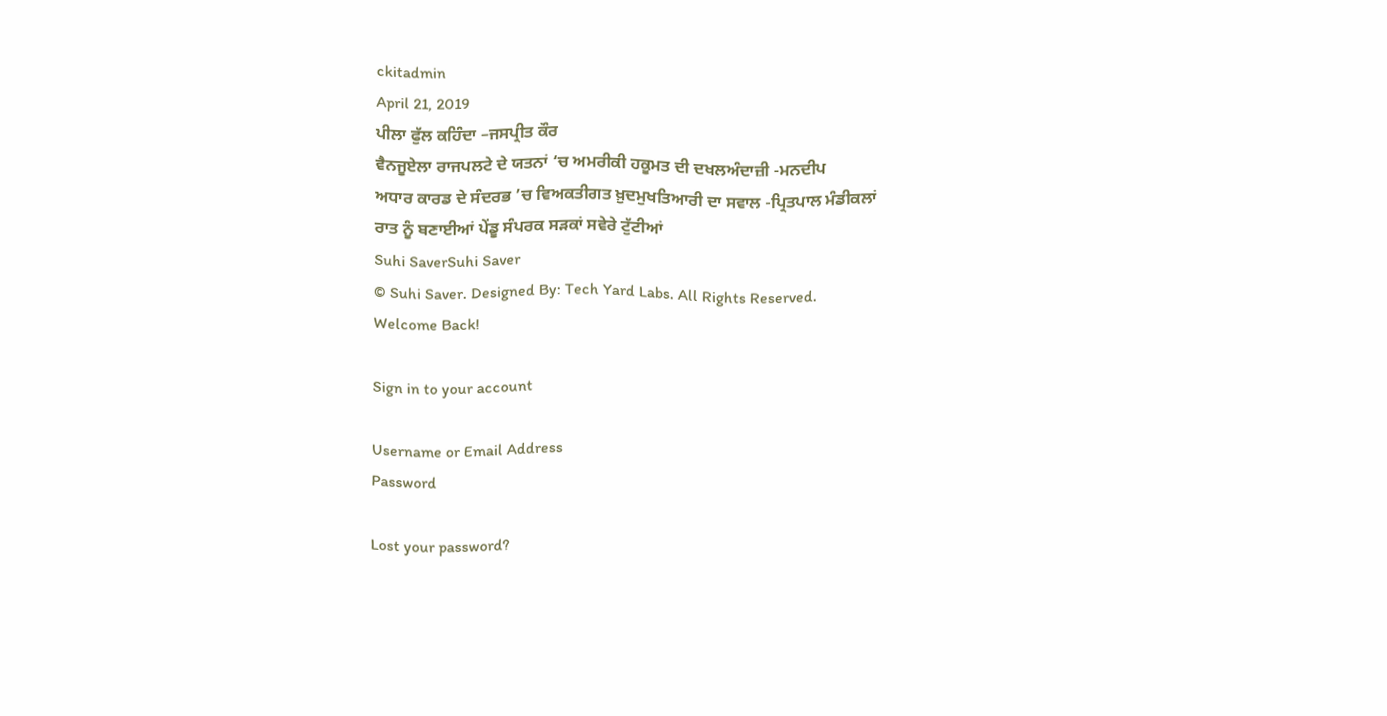ckitadmin
April 21, 2019
ਪੀਲਾ ਫੁੱਲ ਕਹਿੰਦਾ –ਜਸਪ੍ਰੀਤ ਕੌਰ
ਵੈਨਜੂਏਲਾ ਰਾਜਪਲਟੇ ਦੇ ਯਤਨਾਂ ‘ਚ ਅਮਰੀਕੀ ਹਕੂਮਤ ਦੀ ਦਖਲਅੰਦਾਜ਼ੀ -ਮਨਦੀਪ
ਅਧਾਰ ਕਾਰਡ ਦੇ ਸੰਦਰਭ ’ਚ ਵਿਅਕਤੀਗਤ ਖ਼ੁਦਮੁਖਤਿਆਰੀ ਦਾ ਸਵਾਲ -ਪ੍ਰਿਤਪਾਲ ਮੰਡੀਕਲਾਂ
ਰਾਤ ਨੂੰ ਬਣਾਈਆਂ ਪੇਂਡੂ ਸੰਪਰਕ ਸੜਕਾਂ ਸਵੇਰੇ ਟੁੱਟੀਆਂ
Suhi SaverSuhi Saver
© Suhi Saver. Designed By: Tech Yard Labs. All Rights Reserved.
Welcome Back!

Sign in to your account

Username or Email Address
Password

Lost your password?